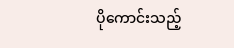ပိုကောင်းသည့်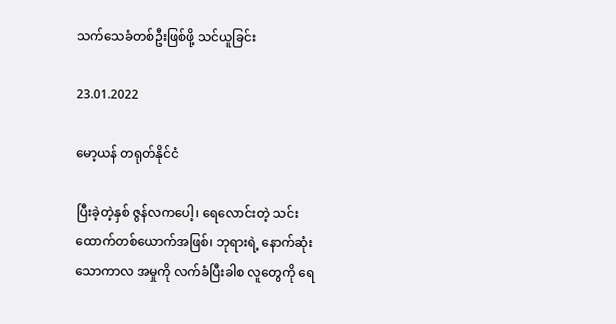သက်သေခံတစ်ဦးဖြစ်ဖို့ သင်ယူခြင်း

23.01.2022

မော့ယန် တရုတ်နိုင်ငံ

ပြီးခဲ့တဲ့နှစ် ဇွန်လကပေါ့၊ ရေလောင်းတဲ့ သင်းထောက်တစ်ယောက်အဖြစ်၊ ဘုရားရဲ့ နောက်ဆုံးသောကာလ အမှုကို လက်ခံပြီးခါစ လူတွေကို ရေ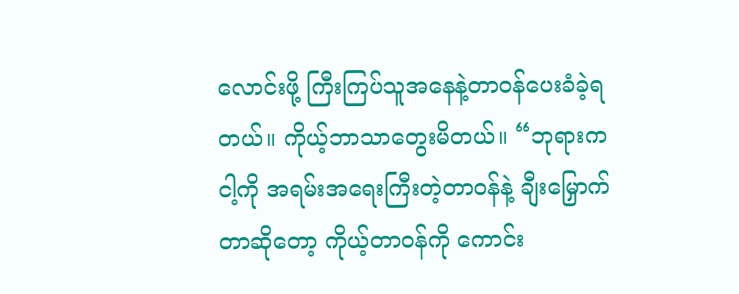လောင်းဖို့ ကြီးကြပ်သူအနေနဲ့တာဝန်ပေးခံခဲ့ရတယ်။ ကိုယ့်ဘာသာတွေးမိတယ်။ “ဘုရားက ငါ့ကို အရမ်းအရေးကြီးတဲ့တာဝန်နဲ့ ချီးမြှောက်တာဆိုတော့ ကိုယ့်တာဝန်ကို ကောင်း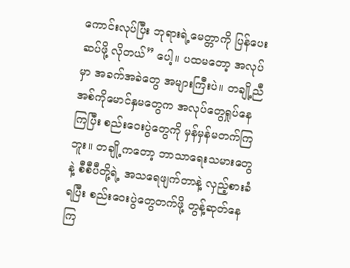ကောင်းလုပ်ပြီး ဘုရားရဲ့မေတ္တာကို ပြန်ပေးဆပ်ဖို့ လိုတယ်” ပေါ့။ ပထမတော့ အလုပ်မှာ အခက်အခဲတွေ အများကြီးပဲ။ တချို့ညီအစ်ကိုမောင်နှမတွေက အလုပ်တွေရှုပ်နေကြပြီး စည်းဝေးပွဲတွေကို မှန်မှန်မတက်ကြဘူး။ တချို့ကတော့ ဘာသာရေးသမားတွေနဲ့ စီစီပီတို့ရဲ့ အသရေဖျက်တာနဲ့ လှည့်စားခံရပြီး စည်းဝေးပွဲတွေတက်ဖို့ တွန့်ဆုတ်နေကြ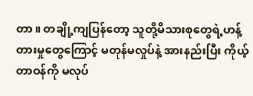တာ။ တချို့ကျပြန်တော့ သူတို့မိသားစုတွေရဲ့ဟန့်တားမှုတွေကြောင့် မတုန်မလှုပ်နဲ့ အားနည်းပြီး ကိုယ့်တာဝန်ကို မလုပ်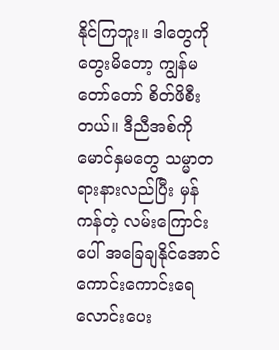နိုင်ကြဘူး။ ဒါတွေကို တွေးမိတော့ ကျွန်မ တော်တော် စိတ်ဖိစီးတယ်။ ဒီညီအစ်ကိုမောင်နှမတွေ သမ္မာတရားနားလည်ပြီး မှန်ကန်တဲ့ လမ်းကြောင်းပေါ် အခြေချနိုင်အောင် ကောင်းကောင်းရေလောင်းပေး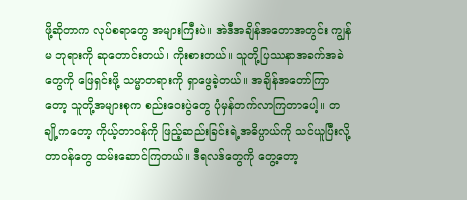ဖို့ဆိုတာက လုပ်စရာတွေ အများကြီးပဲ။ အဲဒီအချိန်အတောအတွင်း ကျွန်မ ဘုရားကို ဆုတောင်းတယ်၊ ကိုးစားတယ်။ သူတို့ပြဿနာအခက်အခဲတွေကို ဖြေရှင်းဖို့ သမ္မာတရားကို ရှာဖွေခဲ့တယ်။ အချိန်အတော်ကြာတော့ သူတို့အများစုက စည်းဝေးပွဲတွေ ပုံမှန်တက်လာကြတာပေါ့။ တချို့ကတော့ ကိုယ့်တာဝန်ကို ဖြည့်ဆည်းခြင်းရဲ့အဓိပ္ပာယ်ကို သင်ယူပြီးလို့ တာဝန်တွေ ထမ်းဆောင်ကြတယ်။ ဒီရလဒ်တွေကို တွေ့တော့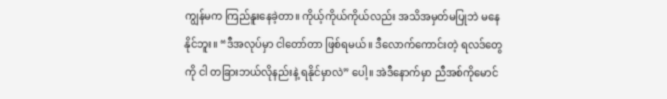ကျွန်မက ကြည်နူးနေခဲ့တာ။ ကိုယ့်ကိုယ်ကိုယ်လည်း အသိအမှတ်မပြုဘဲ မနေနိုင်ဘူး။ “ဒီအလုပ်မှာ ငါတော်တာ ဖြစ်ရမယ်။ ဒီလောက်ကောင်းတဲ့ ရလဒ်တွေကို ငါ တခြားဘယ်လိုနည်းနဲ့ ရနိုင်မှာလဲ” ပေါ့။ အဲဒီနောက်မှာ ညီအစ်ကိုမောင်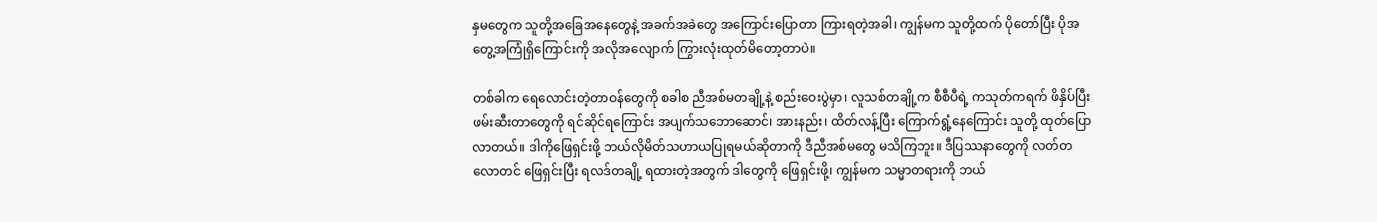နှမတွေက သူတို့အခြေအနေတွေနဲ့ အခက်အခဲတွေ အကြောင်းပြောတာ ကြားရတဲ့အခါ၊ ကျွန်မက သူတို့ထက် ပိုတော်ပြီး ပိုအတွေ့အကြုံရှိကြောင်းကို အလိုအလျောက် ကြွားလုံးထုတ်မိတော့တာပဲ။

တစ်ခါက ရေလောင်းတဲ့တာဝန်တွေကို စခါစ ညီအစ်မတချို့နဲ့ စည်းဝေးပွဲမှာ၊ လူသစ်တချို့က စီစီပီရဲ့ ကသုတ်ကရက် ဖိနှိပ်ပြီး ဖမ်းဆီးတာတွေကို ရင်ဆိုင်ရကြောင်း အပျက်သဘောဆောင်၊ အားနည်း၊ ထိတ်လန့်ပြီး ကြောက်ရွံ့နေကြောင်း သူတို့ ထုတ်ပြောလာတယ်။ ဒါကိုဖြေရှင်းဖို့ ဘယ်လိုမိတ်သဟာယပြုရမယ်ဆိုတာကို ဒီညီအစ်မတွေ မသိကြဘူး။ ဒီပြဿနာတွေကို လတ်တလောတင် ဖြေရှင်းပြီး ရလဒ်တချို့ ရထားတဲ့အတွက် ဒါတွေကို ဖြေရှင်းဖို့၊ ကျွန်မက သမ္မာတရားကို ဘယ်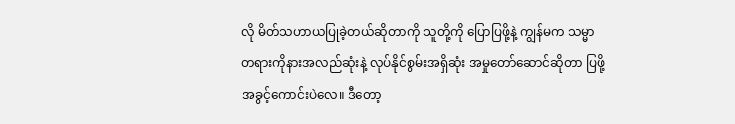လို မိတ်သဟာယပြုခဲ့တယ်ဆိုတာကို သူတို့ကို ပြောပြဖို့နဲ့ ကျွန်မက သမ္မာတရားကိုနားအလည်ဆုံးနဲ့ လုပ်နိုင်စွမ်းအရှိဆုံး အမှုတော်ဆောင်ဆိုတာ ပြဖို့ အခွင့်ကောင်းပဲလေ။ ဒီတော့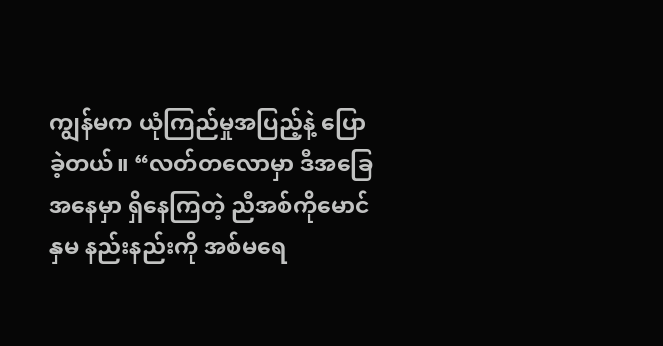ကျွန်မက ယုံကြည်မှုအပြည့်နဲ့ ပြောခဲ့တယ်။ “လတ်တလောမှာ ဒီအခြေအနေမှာ ရှိနေကြတဲ့ ညီအစ်ကိုမောင်နှမ နည်းနည်းကို အစ်မရေ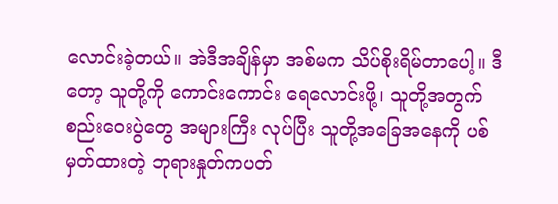လောင်းခဲ့တယ်။ အဲဒီအချိန်မှာ အစ်မက သိပ်စိုးရိမ်တာပေါ့။ ဒီတော့ သူတို့ကို ကောင်းကောင်း ရေလောင်းဖို့၊ သူတို့အတွက် စည်းဝေးပွဲတွေ အများကြီး လုပ်ပြီး သူတို့အခြေအနေကို ပစ်မှတ်ထားတဲ့ ဘုရားနှုတ်ကပတ်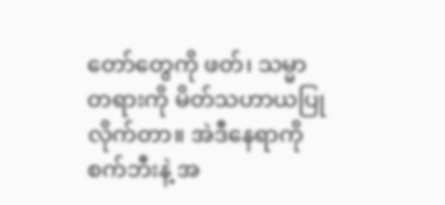တော်တွေကို ဖတ်၊ သမ္မာတရားကို မိတ်သဟာယပြုလိုက်တာ။ အဲဒီနေရာကို စက်ဘီးနဲ့ အ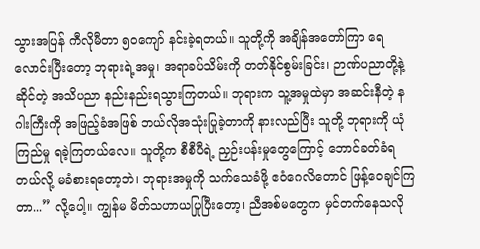သွားအပြန် ကီလိုမီတာ ၅၀ကျော် နင်းခဲ့ရတယ်။ သူတို့ကို အချိန်အတော်ကြာ ရေလောင်းပြီးတော့ ဘုရားရဲ့အမှု၊ အရာခပ်သိမ်းကို တတ်နိုင်စွမ်းခြင်း၊ ဉာဏ်ပညာတို့နဲ့ဆိုင်တဲ့ အသိပညာ နည်းနည်းရသွားကြတယ်။ ဘုရားက သူ့အမှုထဲမှာ အဆင်းနီတဲ့ နဂါးကြီးကို အဖြည့်ခံအဖြစ် ဘယ်လိုအသုံးပြုခဲ့တာကို နားလည်ပြီး သူတို့ ဘုရားကို ယုံကြည်မှု ရခဲ့ကြတယ်လေ။ သူတို့က စီစီပီရဲ့ ညှဉ်းပန်းမှုတွေကြောင့် ဘောင်ခတ်ခံရတယ်လို့ မခံစားရတော့ဘဲ၊ ဘုရားအမှုကို သက်သေခံဖို့ ဧဝံဂေလိတောင် ဖြန့်ဝေချင်ကြတာ...” လို့ပေါ့။ ကျွန်မ မိတ်သဟာယပြုပြီးတော့၊ ညီအစ်မတွေက မှင်တက်နေသလို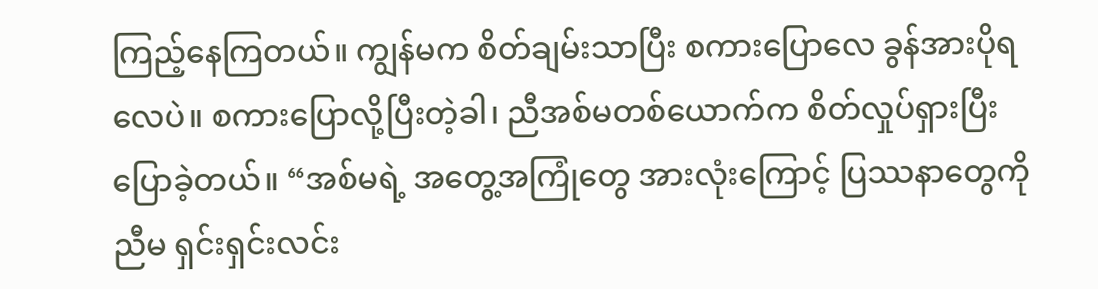ကြည့်နေကြတယ်။ ကျွန်မက စိတ်ချမ်းသာပြီး စကားပြောလေ ခွန်အားပိုရလေပဲ။ စကားပြောလို့ပြီးတဲ့ခါ၊ ညီအစ်မတစ်ယောက်က စိတ်လှုပ်ရှားပြီး ပြောခဲ့တယ်။ “အစ်မရဲ့ အတွေ့အကြုံတွေ အားလုံးကြောင့် ပြဿနာတွေကို ညီမ ရှင်းရှင်းလင်း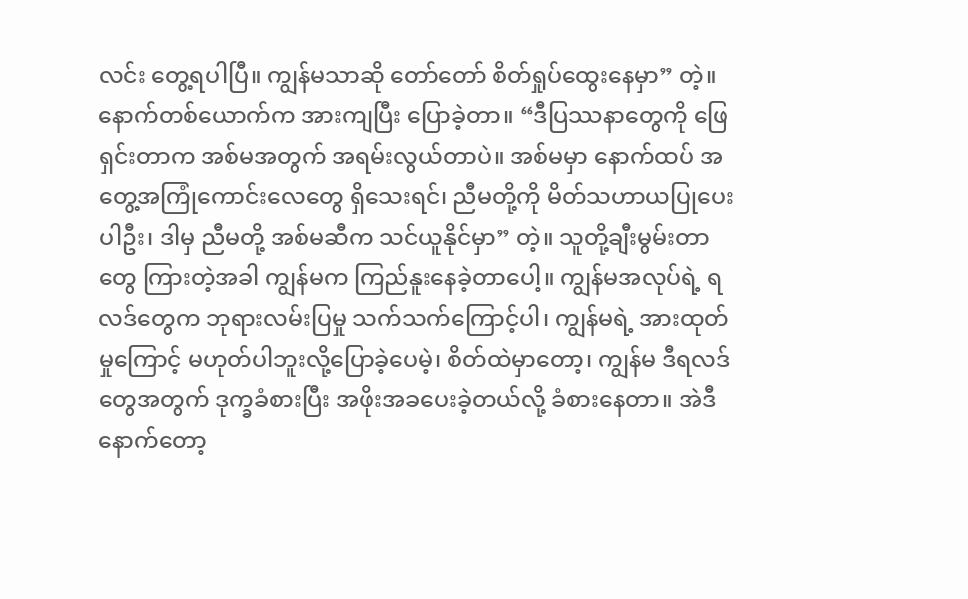လင်း တွေ့ရပါပြီ။ ကျွန်မသာဆို တော်တော် စိတ်ရှုပ်ထွေးနေမှာ” တဲ့။ နောက်တစ်ယောက်က အားကျပြီး ပြောခဲ့တာ။ “ဒီပြဿနာတွေကို ဖြေရှင်းတာက အစ်မအတွက် အရမ်းလွယ်တာပဲ။ အစ်မမှာ နောက်ထပ် အတွေ့အကြုံကောင်းလေတွေ ရှိသေးရင်၊ ညီမတို့ကို မိတ်သဟာယပြုပေးပါဦး၊ ဒါမှ ညီမတို့ အစ်မဆီက သင်ယူနိုင်မှာ” တဲ့။ သူတို့ချီးမွမ်းတာတွေ ကြားတဲ့အခါ ကျွန်မက ကြည်နူးနေခဲ့တာပေါ့။ ကျွန်မအလုပ်ရဲ့ ရလဒ်တွေက ဘုရားလမ်းပြမှု သက်သက်ကြောင့်ပါ၊ ကျွန်မရဲ့ အားထုတ်မှုကြောင့် မဟုတ်ပါဘူးလို့ပြောခဲ့ပေမဲ့၊ စိတ်ထဲမှာတော့၊ ကျွန်မ ဒီရလဒ်တွေအတွက် ဒုက္ခခံစားပြီး အဖိုးအခပေးခဲ့တယ်လို့ ခံစားနေတာ။ အဲဒီနောက်တော့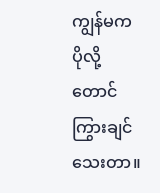ကျွန်မက ပိုလို့တောင် ကြွားချင်သေးတာ။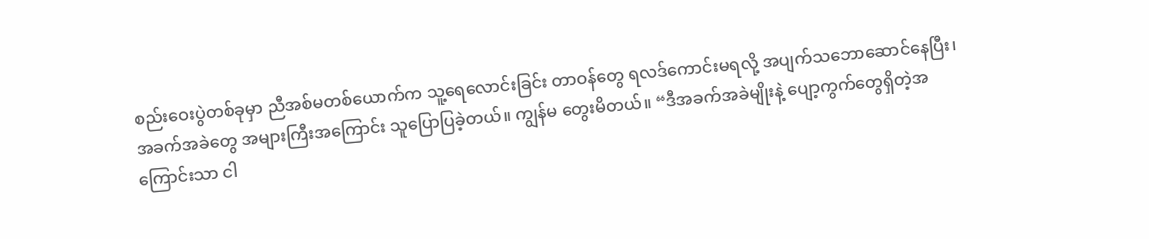စည်းဝေးပွဲတစ်ခုမှာ ညီအစ်မတစ်ယောက်က သူ့ရေလောင်းခြင်း တာဝန်တွေ ရလဒ်ကောင်းမရလို့ အပျက်သဘောဆောင်နေပြီး၊ အခက်အခဲတွေ အများကြီးအကြောင်း သူပြောပြခဲ့တယ်။ ကျွန်မ တွေးမိတယ်။ “ဒီအခက်အခဲမျိုးနဲ့ ပျော့ကွက်တွေရှိတဲ့အကြောင်းသာ ငါ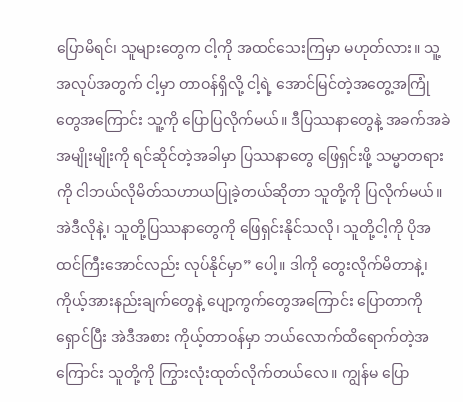ပြောမိရင်၊ သူများတွေက ငါ့ကို အထင်သေးကြမှာ မဟုတ်လား။ သူ့အလုပ်အတွက် ငါ့မှာ တာဝန်ရှိလို့ ငါ့ရဲ့ အောင်မြင်တဲ့အတွေ့အကြုံတွေအကြောင်း သူ့ကို ပြောပြလိုက်မယ်။ ဒီပြဿနာတွေနဲ့ အခက်အခဲအမျိုးမျိုးကို ရင်ဆိုင်တဲ့အခါမှာ ပြဿနာတွေ ဖြေရှင်းဖို့ သမ္မာတရားကို ငါဘယ်လိုမိတ်သဟာယပြုခဲ့တယ်ဆိုတာ သူတို့ကို ပြလိုက်မယ်။ အဲဒီလိုနဲ့၊ သူတို့ပြဿနာတွေကို ဖြေရှင်းနိုင်သလို၊ သူတို့ငါ့ကို ပိုအထင်ကြီးအောင်လည်း လုပ်နိုင်မှာ” ပေါ့။ ဒါကို တွေးလိုက်မိတာနဲ့၊ ကိုယ့်အားနည်းချက်တွေနဲ့ ပျော့ကွက်တွေအကြောင်း ပြောတာကို ရှောင်ပြီး အဲဒီအစား ကိုယ့်တာဝန်မှာ ဘယ်လောက်ထိရောက်တဲ့အကြောင်း သူတို့ကို ကြွားလုံးထုတ်လိုက်တယ်လေ။ ကျွန်မ ပြော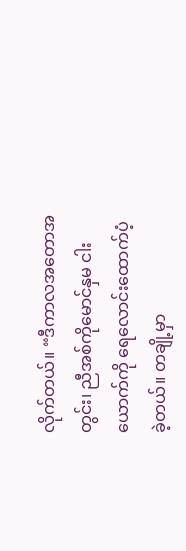လိုက်တယ်။ “ဒီကာလအတောအတွင်း၊ ညီအစ်ကိုမောင်နှမ ငါးယောက်ကို ရေလောင်းထောက်ပံ့ခဲ့တယ်။ တချို့မှာ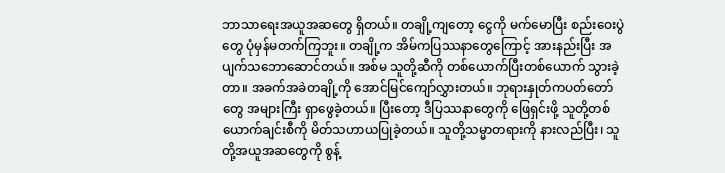ဘာသာရေးအယူအဆတွေ ရှိတယ်။ တချို့ကျတော့ ငွေကို မက်မောပြီး စည်းဝေးပွဲတွေ ပုံမှန်မတက်ကြဘူး။ တချို့က အိမ်ကပြဿနာတွေကြောင့် အားနည်းပြီး အပျက်သဘောဆောင်တယ်။ အစ်မ သူတို့ဆီကို တစ်ယောက်ပြီးတစ်ယောက် သွားခဲ့တာ။ အခက်အခဲတချို့ကို အောင်မြင်ကျော်လွှားတယ်။ ဘုရားနှုတ်ကပတ်တော်တွေ အများကြီး ရှာဖွေခဲ့တယ်။ ပြီးတော့ ဒီပြဿနာတွေကို ဖြေရှင်းဖို့ သူတို့တစ်ယောက်ချင်းစီကို မိတ်သဟာယပြုခဲ့တယ်။ သူတို့သမ္မာတရားကို နားလည်ပြီး၊ သူတို့အယူအဆတွေကို စွန့်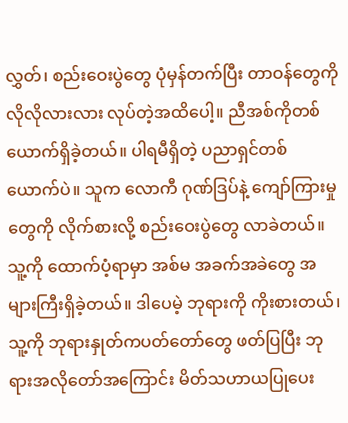လွှတ်၊ စည်းဝေးပွဲတွေ ပုံမှန်တက်ပြီး တာဝန်တွေကို လိုလိုလားလား လုပ်တဲ့အထိပေါ့။ ညီအစ်ကိုတစ်ယောက်ရှိခဲ့တယ်။ ပါရမီရှိတဲ့ ပညာရှင်တစ်ယောက်ပဲ။ သူက လောကီ ဂုဏ်ဒြပ်နဲ့ ကျော်ကြားမှုတွေကို လိုက်စားလို့ စည်းဝေးပွဲတွေ လာခဲတယ်။ သူ့ကို ထောက်ပံ့ရာမှာ အစ်မ အခက်အခဲတွေ အများကြီးရှိခဲ့တယ်။ ဒါပေမဲ့ ဘုရားကို ကိုးစားတယ်၊ သူ့ကို ဘုရားနှုတ်ကပတ်တော်တွေ ဖတ်ပြပြီး ဘုရားအလိုတော်အကြောင်း မိတ်သဟာယပြုပေး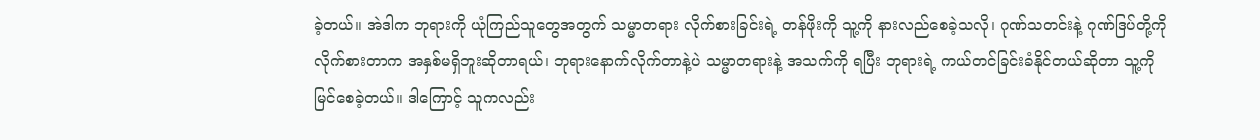ခဲ့တယ်။ အဲဒါက ဘုရားကို ယုံကြည်သူတွေအတွက် သမ္မာတရား လိုက်စားခြင်းရဲ့ တန်ဖိုးကို သူ့ကို နားလည်စေခဲ့သလို၊ ဂုဏ်သတင်းနဲ့ ဂုဏ်ဒြပ်တို့ကို လိုက်စားတာက အနှစ်မရှိဘူးဆိုတာရယ်၊ ဘုရားနောက်လိုက်တာနဲ့ပဲ သမ္မာတရားနဲ့ အသက်ကို ရပြီး ဘုရားရဲ့ ကယ်တင်ခြင်းခံနိုင်တယ်ဆိုတာ သူ့ကို မြင်စေခဲ့တယ်။ ဒါကြောင့် သူကလည်း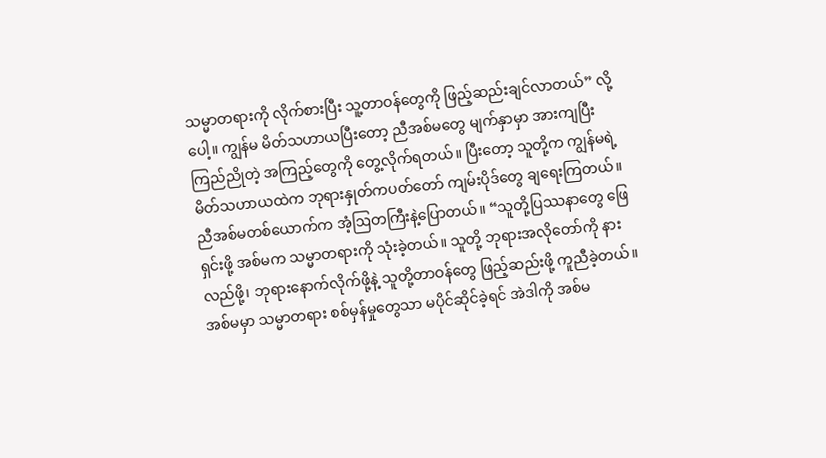သမ္မာတရားကို လိုက်စားပြီး သူ့တာဝန်တွေကို ဖြည့်ဆည်းချင်လာတယ်” လို့ပေါ့။ ကျွန်မ မိတ်သဟာယပြီးတော့ ညီအစ်မတွေ မျက်နှာမှာ အားကျပြီး ကြည်ညိုတဲ့ အကြည့်တွေကို တွေ့လိုက်ရတယ်။ ပြီးတော့ သူတို့က ကျွန်မရဲ့မိတ်သဟာယထဲက ဘုရားနှုတ်ကပတ်တော် ကျမ်းပိုဒ်တွေ ချရေးကြတယ်။ ညီအစ်မတစ်ယောက်က အံ့ဩတကြီးနဲ့ပြောတယ်။ “သူတို့ပြဿနာတွေ ဖြေရှင်းဖို့ အစ်မက သမ္မာတရားကို သုံးခဲ့တယ်။ သူတို့ ဘုရားအလိုတော်ကို နားလည်ဖို့၊ ဘုရားနောက်လိုက်ဖို့နဲ့ သူတို့တာဝန်တွေ ဖြည့်ဆည်းဖို့ ကူညီခဲ့တယ်။ အစ်မမှာ သမ္မာတရား စစ်မှန်မှုတွေသာ မပိုင်ဆိုင်ခဲ့ရင် အဲဒါကို အစ်မ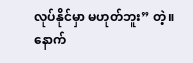လုပ်နိုင်မှာ မဟုတ်ဘူး” တဲ့။ နောက်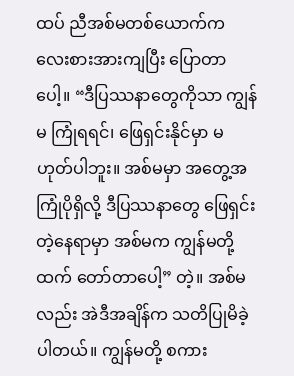ထပ် ညီအစ်မတစ်ယောက်က လေးစားအားကျပြီး ပြောတာပေါ့။ “ဒီပြဿနာတွေကိုသာ ကျွန်မ ကြုံရရင်၊ ဖြေရှင်းနိုင်မှာ မဟုတ်ပါဘူး။ အစ်မမှာ အတွေ့အကြုံပိုရှိလို့ ဒီပြဿနာတွေ ဖြေရှင်းတဲ့နေရာမှာ အစ်မက ကျွန်မတို့ထက် တော်တာပေါ့” တဲ့။ အစ်မလည်း အဲဒီအချိန်က သတိပြုမိခဲ့ပါတယ်။ ကျွန်မတို့ စကား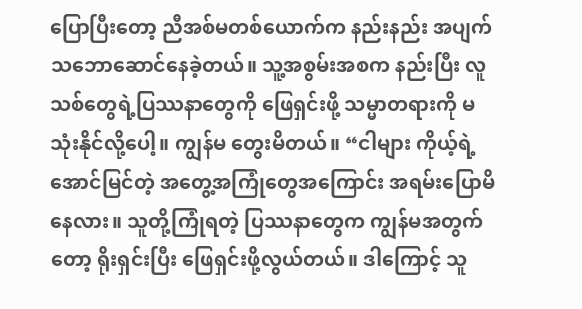ပြောပြီးတော့ ညီအစ်မတစ်ယောက်က နည်းနည်း အပျက်သဘောဆောင်နေခဲ့တယ်။ သူ့အစွမ်းအစက နည်းပြီး လူသစ်တွေရဲ့ပြဿနာတွေကို ဖြေရှင်းဖို့ သမ္မာတရားကို မသုံးနိုင်လို့ပေါ့။ ကျွန်မ တွေးမိတယ်။ “ငါများ ကိုယ့်ရဲ့ အောင်မြင်တဲ့ အတွေ့အကြုံတွေအကြောင်း အရမ်းပြောမိနေလား။ သူတို့ကြုံရတဲ့ ပြဿနာတွေက ကျွန်မအတွက်တော့ ရိုးရှင်းပြီး ဖြေရှင်းဖို့လွယ်တယ်။ ဒါကြောင့် သူ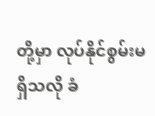တို့မှာ လုပ်နိုင်စွမ်းမရှိသလို ခံ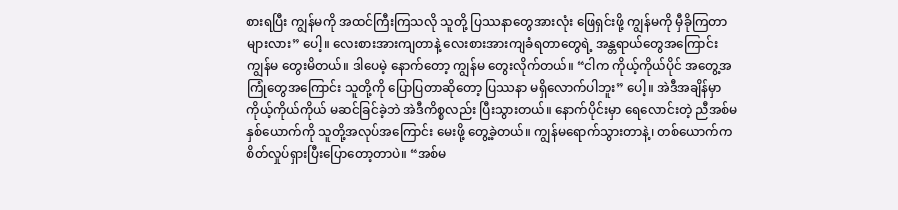စားရပြီး ကျွန်မကို အထင်ကြီးကြသလို သူတို့ ပြဿနာတွေအားလုံး ဖြေရှင်းဖို့ ကျွန်မကို မှီခိုကြတာများလား” ပေါ့။ လေးစားအားကျတာနဲ့ လေးစားအားကျခံရတာတွေရဲ့ အန္တရာယ်တွေအကြောင်း ကျွန်မ တွေးမိတယ်။ ဒါပေမဲ့ နောက်တော့ ကျွန်မ တွေးလိုက်တယ်။ “ငါက ကိုယ့်ကိုယ်ပိုင် အတွေ့အကြုံတွေအကြောင်း သူတို့ကို ပြောပြတာဆိုတော့ ပြဿနာ မရှိလောက်ပါဘူး” ပေါ့။ အဲဒီအချိန်မှာ ကိုယ့်ကိုယ်ကိုယ် မဆင်ခြင်ခဲ့ဘဲ အဲဒီကိစ္စလည်း ပြီးသွားတယ်။ နောက်ပိုင်းမှာ ရေလောင်းတဲ့ ညီအစ်မနှစ်ယောက်ကို သူတို့အလုပ်အကြောင်း မေးဖို့ တွေ့ခဲ့တယ်။ ကျွန်မရောက်သွားတာနဲ့၊ တစ်ယောက်က စိတ်လှုပ်ရှားပြီးပြောတော့တာပဲ။ “အစ်မ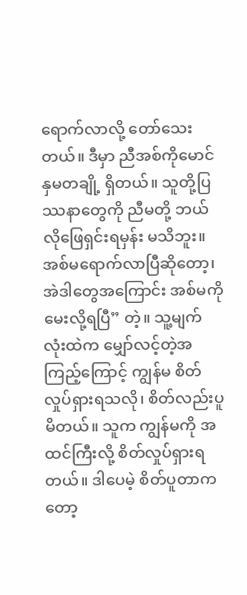ရောက်လာလို့ တော်သေးတယ်။ ဒီမှာ ညီအစ်ကိုမောင်နှမတချို့ ရှိတယ်။ သူတို့ပြဿနာတွေကို ညီမတို့ ဘယ်လိုဖြေရှင်းရမှန်း မသိဘူး။ အစ်မရောက်လာပြီဆိုတော့၊ အဲဒါတွေအကြောင်း အစ်မကို မေးလို့ရပြီ” တဲ့။ သူ့မျက်လုံးထဲက မျှော်လင့်တဲ့အကြည့်ကြောင့် ကျွန်မ စိတ်လှုပ်ရှားရသလို၊ စိတ်လည်းပူမိတယ်။ သူက ကျွန်မကို အထင်ကြီးလို့ စိတ်လှုပ်ရှားရတယ်။ ဒါပေမဲ့ စိတ်ပူတာကတော့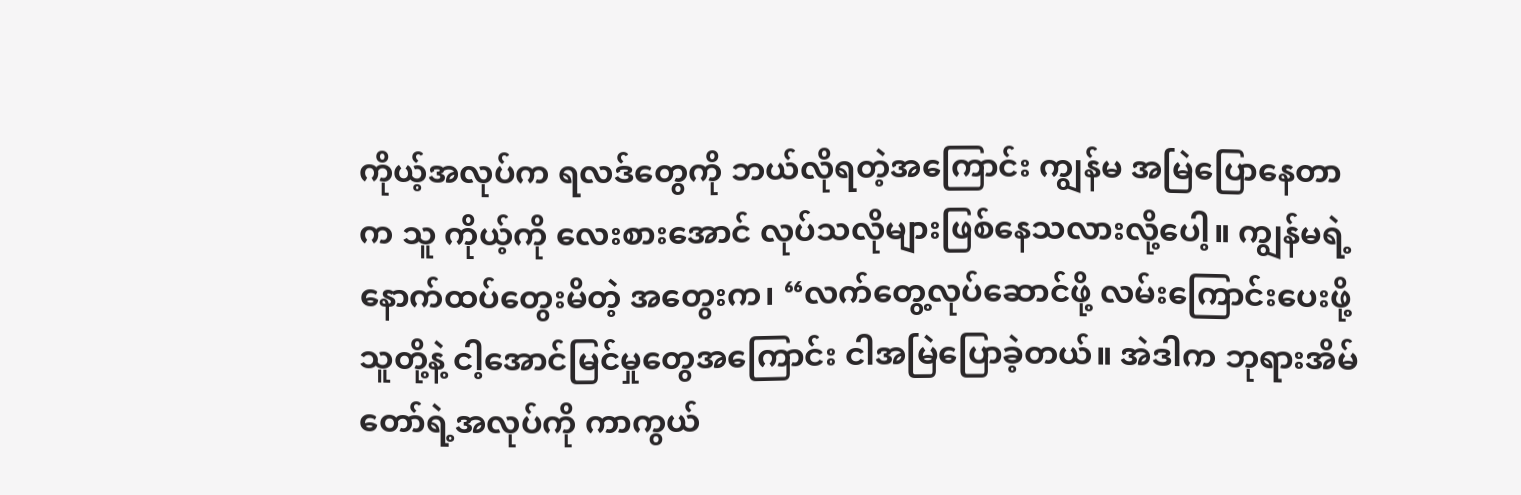ကိုယ့်အလုပ်က ရလဒ်တွေကို ဘယ်လိုရတဲ့အကြောင်း ကျွန်မ အမြဲပြောနေတာက သူ ကိုယ့်ကို လေးစားအောင် လုပ်သလိုများဖြစ်နေသလားလို့ပေါ့။ ကျွန်မရဲ့ နောက်ထပ်တွေးမိတဲ့ အတွေးက၊ “လက်တွေ့လုပ်ဆောင်ဖို့ လမ်းကြောင်းပေးဖို့ သူတို့နဲ့ ငါ့အောင်မြင်မှုတွေအကြောင်း ငါအမြဲပြောခဲ့တယ်။ အဲဒါက ဘုရားအိမ်တော်ရဲ့အလုပ်ကို ကာကွယ်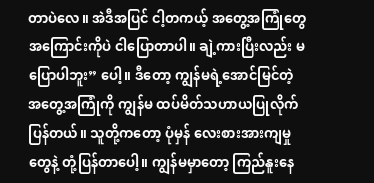တာပဲလေ။ အဲဒီအပြင် ငါ့တကယ့် အတွေ့အကြုံတွေ အကြောင်းကိုပဲ ငါပြောတာပါ။ ချဲ့ကားပြီးလည်း မပြောပါဘူး” ပေါ့။ ဒီတော့ ကျွန်မရဲ့အောင်မြင်တဲ့ အတွေ့အကြုံကို ကျွန်မ ထပ်မိတ်သဟာယပြုလိုက်ပြန်တယ်။ သူတို့ကတော့ ပုံမှန် လေးစားအားကျမှုတွေနဲ့ တုံ့ပြန်တာပေါ့။ ကျွန်မမှာတော့ ကြည်နူးနေ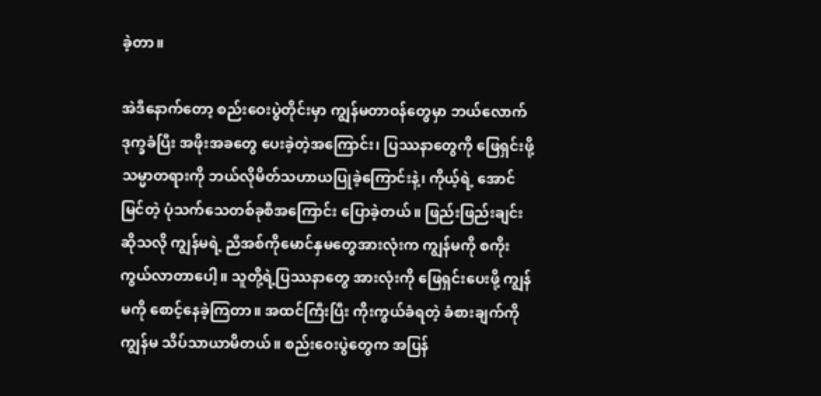ခဲ့တာ။

အဲဒီနောက်တော့ စည်းဝေးပွဲတိုင်းမှာ ကျွန်မတာဝန်တွေမှာ ဘယ်လောက် ဒုက္ခခံပြီး အဖိုးအခတွေ ပေးခဲ့တဲ့အကြောင်း၊ ပြဿနာတွေကို ဖြေရှင်းဖို့ သမ္မာတရားကို ဘယ်လိုမိတ်သဟာယပြုခဲ့ကြောင်းနဲ့၊ ကိုယ့်ရဲ့ အောင်မြင်တဲ့ ပုံသက်သေတစ်ခုစီအကြောင်း ပြောခဲ့တယ်။ ဖြည်းဖြည်းချင်းဆိုသလို ကျွန်မရဲ့ ညီအစ်ကိုမောင်နှမတွေအားလုံးက ကျွန်မကို စကိုးကွယ်လာတာပေါ့။ သူတို့ရဲ့ပြဿနာတွေ အားလုံးကို ဖြေရှင်းပေးဖို့ ကျွန်မကို စောင့်နေခဲ့ကြတာ။ အထင်ကြီးပြီး ကိုးကွယ်ခံရတဲ့ ခံစားချက်ကို ကျွန်မ သိပ်သာယာမိတယ်။ စည်းဝေးပွဲတွေက အပြန်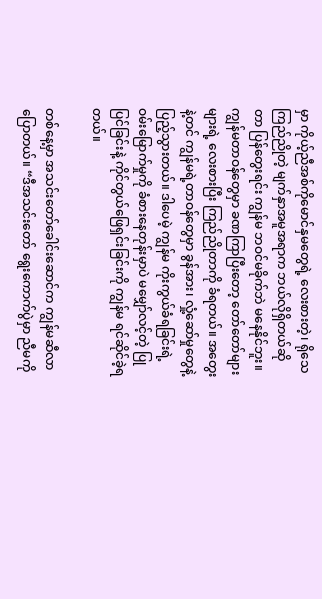မှာ ကိုယ့်ညီအစ်ကိုမောင်နှမတွေရဲ့ လေးစားတဲ့၊ ရိုသေကြည်ညိုတဲ့ မျက်နှာအမူအရာက ဘယ်လိုရှိတယ်ဆိုတာ ပြန်တွေးရင်း ကျွန်မ ဘဝင်မခိုက်ဘဲ မနေနိုင်ဘူး။ ကျွန်မတာဝန်တွေမှာ ခဏကြာပြီးတော့ တော်တော်များများရဲ့ လေးစားပြီး ကြည်ညိုတာကို ခံရတယ်။ အတွေးနဲ့တင် ကျွန်မရဲ့တာဝန်တွေမှာ ခွန်အား၊ လှုံ့ဆော်မှုတွေနဲ့ ပြည့်သွားတယ်။ ဒါပေမဲ့ ကျွန်မ ကိုးကွယ်ခံရခြင်းရဲ့ ဝမ်းမြောက်မှုကို ခံစားနေတုန်းမှာပဲ မမျှော်လင့်တဲ့ ပြုပြင်ခြင်းနဲ့ ကိုင်တွယ်ဖြေရှင်းခြင်းကို ကျွန်မ ရင်ဆိုင်ခဲ့ရတယ်။

တစ်နေ့မှာ အသင်းတော်ခေါင်းဆောင်က ကျွန်မဆီလာပြောတယ်။ “ဒီအသင်းတော် ရွေးကောက်ပွဲမှာ ညီမကို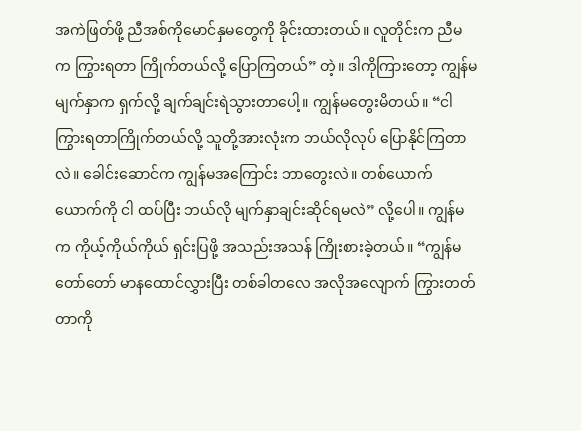အကဲဖြတ်ဖို့ ညီအစ်ကိုမောင်နှမတွေကို ခိုင်းထားတယ်။ လူတိုင်းက ညီမက ကြွားရတာ ကြိုက်တယ်လို့ ပြောကြတယ်” တဲ့။ ဒါကိုကြားတော့ ကျွန်မ မျက်နှာက ရှက်လို့ ချက်ချင်းရဲသွားတာပေါ့။ ကျွန်မတွေးမိတယ်။ “ငါကြွားရတာကြိုက်တယ်လို့ သူတို့အားလုံးက ဘယ်လိုလုပ် ပြောနိုင်ကြတာလဲ။ ခေါင်းဆောင်က ကျွန်မအကြောင်း ဘာတွေးလဲ။ တစ်ယောက်ယောက်ကို ငါ ထပ်ပြီး ဘယ်လို မျက်နှာချင်းဆိုင်ရမလဲ” လို့ပေါ။ ကျွန်မက ကိုယ့်ကိုယ်ကိုယ် ရှင်းပြဖို့ အသည်းအသန် ကြိုးစားခဲ့တယ်။ “ကျွန်မ တော်တော် မာနထောင်လွှားပြီး တစ်ခါတလေ အလိုအလျောက် ကြွားတတ်တာကို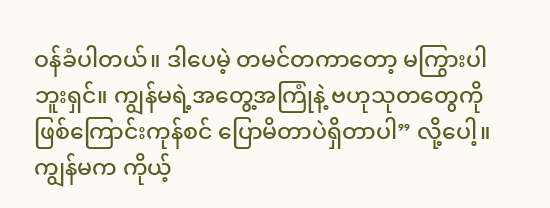ဝန်ခံပါတယ်။ ဒါပေမဲ့ တမင်တကာတော့ မကြွားပါဘူးရှင်။ ကျွန်မရဲ့အတွေ့အကြုံနဲ့ ဗဟုသုတတွေကို ဖြစ်ကြောင်းကုန်စင် ပြောမိတာပဲရှိတာပါ” လို့ပေါ့။ ကျွန်မက ကိုယ့်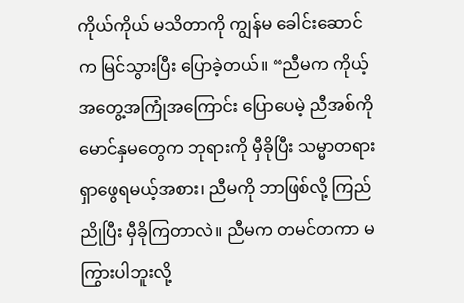ကိုယ်ကိုယ် မသိတာကို ကျွန်မ ခေါင်းဆောင်က မြင်သွားပြီး ပြောခဲ့တယ်။ “ညီမက ကိုယ့်အတွေ့အကြုံအကြောင်း ပြောပေမဲ့ ညီအစ်ကိုမောင်နှမတွေက ဘုရားကို မှီခိုပြီး သမ္မာတရား ရှာဖွေရမယ့်အစား၊ ညီမကို ဘာဖြစ်လို့ ကြည်ညိုပြီး မှီခိုကြတာလဲ။ ညီမက တမင်တကာ မကြွားပါဘူးလို့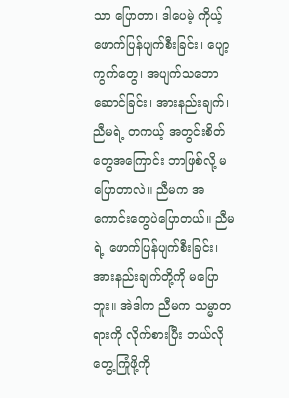သာ ပြောတာ၊ ဒါပေမဲ့ ကိုယ့်ဖောက်ပြန်ပျက်စီးခြင်း၊ ပျော့ကွက်တွေ၊ အပျက်သဘောဆောင်ခြင်း၊ အားနည်းချက်၊ ညီမရဲ့ တကယ့် အတွင်းစိတ်တွေအကြောင်း ဘာဖြစ်လို့ မပြောတာလဲ။ ညီမက အကောင်းတွေပဲပြောတယ်။ ညီမရဲ့ ဖောက်ပြန်ပျက်စီးခြင်း၊ အားနည်းချက်တို့ကို မပြောဘူး။ အဲဒါက ညီမက သမ္မာတရားကို လိုက်စားပြီး ဘယ်လိုတွေ့ကြုံဖို့ကို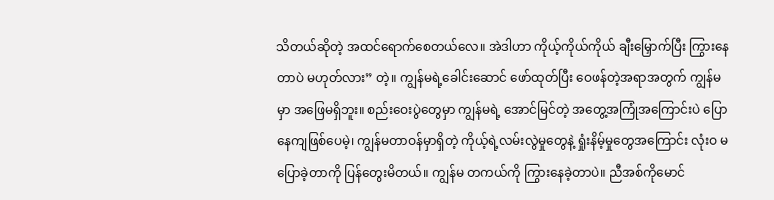သိတယ်ဆိုတဲ့ အထင်ရောက်စေတယ်လေ။ အဲဒါဟာ ကိုယ့်ကိုယ်ကိုယ် ချီးမြှောက်ပြီး ကြွားနေတာပဲ မဟုတ်လား” တဲ့။ ကျွန်မရဲ့ခေါင်းဆောင် ဖော်ထုတ်ပြီး ဝေဖန်တဲ့အရာအတွက် ကျွန်မမှာ အဖြေမရှိဘူး။ စည်းဝေးပွဲတွေမှာ ကျွန်မရဲ့ အောင်မြင်တဲ့ အတွေ့အကြုံအကြောင်းပဲ ပြောနေကျဖြစ်ပေမဲ့၊ ကျွန်မတာဝန်မှာရှိတဲ့ ကိုယ့်ရဲ့လမ်းလွဲမှုတွေနဲ့ ရှုံးနိမ့်မှုတွေအကြောင်း လုံးဝ မပြောခဲ့တာကို ပြန်တွေးမိတယ်။ ကျွန်မ တကယ်ကို ကြွားနေခဲ့တာပဲ။ ညီအစ်ကိုမောင်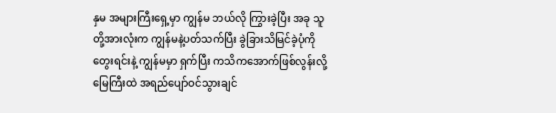နှမ အများကြီးရှေ့မှာ ကျွန်မ ဘယ်လို ကြွားခဲ့ပြီး အခု သူတို့အားလုံးက ကျွန်မနဲ့ပတ်သက်ပြီး ခွဲခြားသိမြင်ခဲ့ပုံကို တွေးရင်းနဲ့ ကျွန်မမှာ ရှက်ပြီး ကသိကအောက်ဖြစ်လွန်းလို့ မြေကြီးထဲ အရည်ပျော်ဝင်သွားချင်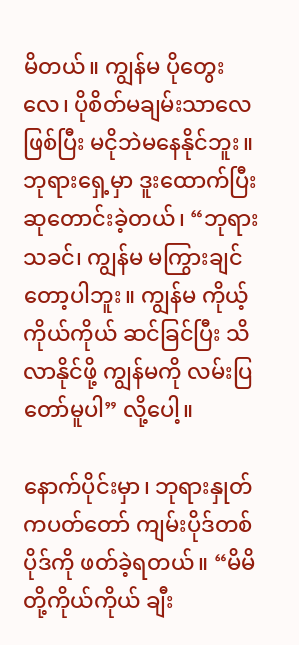မိတယ်။ ကျွန်မ ပိုတွေးလေ၊ ပိုစိတ်မချမ်းသာလေ ဖြစ်ပြီး မငိုဘဲမနေနိုင်ဘူး။ ဘုရားရှေ့မှာ ဒူးထောက်ပြီး ဆုတောင်းခဲ့တယ်၊ “ဘုရားသခင်၊ ကျွန်မ မကြွားချင်တော့ပါဘူး။ ကျွန်မ ကိုယ့်ကိုယ်ကိုယ် ဆင်ခြင်ပြီး သိလာနိုင်ဖို့ ကျွန်မကို လမ်းပြတော်မူပါ” လို့ပေါ့။

နောက်ပိုင်းမှာ၊ ဘုရားနှုတ်ကပတ်တော် ကျမ်းပိုဒ်တစ်ပိုဒ်ကို ဖတ်ခဲ့ရတယ်။ “မိမိတို့ကိုယ်ကိုယ် ချီး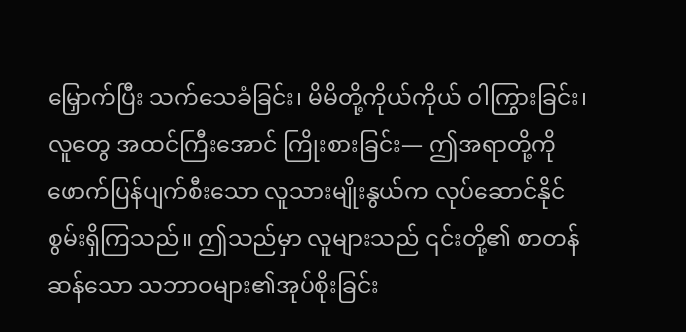မြှောက်ပြီး သက်သေခံခြင်း၊ မိမိတို့ကိုယ်ကိုယ် ဝါကြွားခြင်း၊ လူတွေ အထင်ကြီးအောင် ကြိုးစားခြင်း— ဤအရာတို့ကို ဖောက်ပြန်ပျက်စီးသော လူသားမျိုးနွယ်က လုပ်ဆောင်နိုင်စွမ်းရှိကြသည်။ ဤသည်မှာ လူများသည် ၎င်းတို့၏ စာတန်ဆန်သော သဘာဝများ၏အုပ်စိုးခြင်း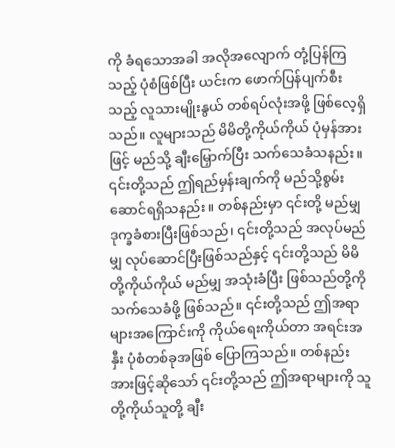ကို ခံရသောအခါ အလိုအလျောက် တုံ့ပြန်ကြသည့် ပုံစံဖြစ်ပြီး ယင်းက ဖောက်ပြန်ပျက်စီးသည့် လူသားမျိုးနွယ် တစ်ရပ်လုံးအဖို့ ဖြစ်လေ့ရှိသည်။ လူများသည် မိမိတို့ကိုယ်ကိုယ် ပုံမှန်အားဖြင့် မည်သို့ ချီးမြှောက်ပြီး သက်သေခံသနည်း။ ၎င်းတို့သည် ဤရည်မှန်းချက်ကို မည်သို့စွမ်းဆောင်ရရှိသနည်း။ တစ်နည်းမှာ ၎င်းတို့ မည်မျှဒုက္ခခံစားပြီးဖြစ်သည်၊ ၎င်းတို့သည် အလုပ်မည်မျှ လုပ်ဆောင်ပြီးဖြစ်သည်နှင့် ၎င်းတို့သည် မိမိတို့ကိုယ်ကိုယ် မည်မျှ အသုံးခံပြီး ဖြစ်သည်တို့ကို သက်သေခံဖို့ ဖြစ်သည်။ ၎င်းတို့သည် ဤအရာများအကြောင်းကို ကိုယ်ရေးကိုယ်တာ အရင်းအနှီး ပုံစံတစ်ခုအဖြစ် ပြောကြသည်။ တစ်နည်းအားဖြင့်ဆိုသော် ၎င်းတို့သည် ဤအရာများကို သူတို့ကိုယ်သူတို့ ချီး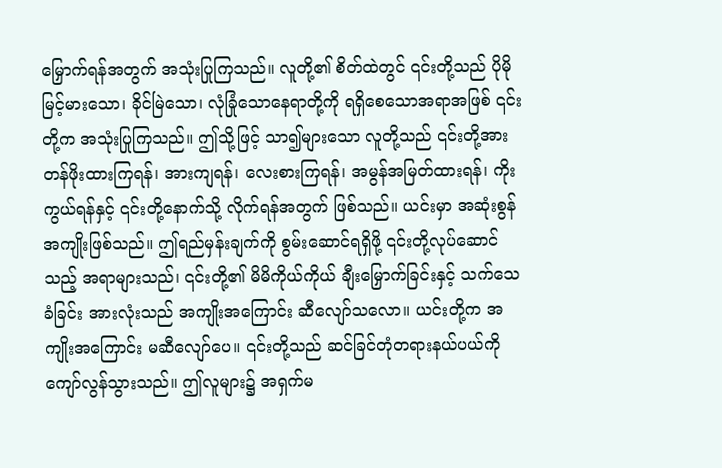မြှောက်ရန်အတွက် အသုံးပြုကြသည်။ လူတို့၏ စိတ်ထဲတွင် ၎င်းတို့သည် ပိုမိုမြင့်မားသော၊ ခိုင်မြဲသော၊ လုံခြုံသောနေရာတို့ကို ရရှိစေသောအရာအဖြစ် ၎င်းတို့က အသုံးပြုကြသည်။ ဤသို့ဖြင့် သာ၍များသော လူတို့သည် ၎င်းတို့အား တန်ဖိုးထားကြရန်၊ အားကျရန်၊ လေးစားကြရန်၊ အမွန်အမြတ်ထားရန်၊ ကိုးကွယ်ရန်နှင့် ၎င်းတို့နောက်သို့ လိုက်ရန်အတွက် ဖြစ်သည်။ ယင်းမှာ အဆုံးစွန် အကျိုးဖြစ်သည်။ ဤရည်မှန်းချက်ကို စွမ်းဆောင်ရရှိဖို့ ၎င်းတို့လုပ်ဆောင်သည့် အရာများသည်၊ ၎င်းတို့၏ မိမိကိုယ်ကိုယ် ချီးမြှောက်ခြင်းနှင့် သက်သေခံခြင်း အားလုံးသည် အကျိုးအကြောင်း ဆီလျော်သလော။ ယင်းတို့က အကျိုးအကြောင်း မဆီလျော်ပေ။ ၎င်းတို့သည် ဆင်ခြင်တုံတရားနယ်ပယ်ကို ကျော်လွန်သွားသည်။ ဤလူများ၌ အရှက်မ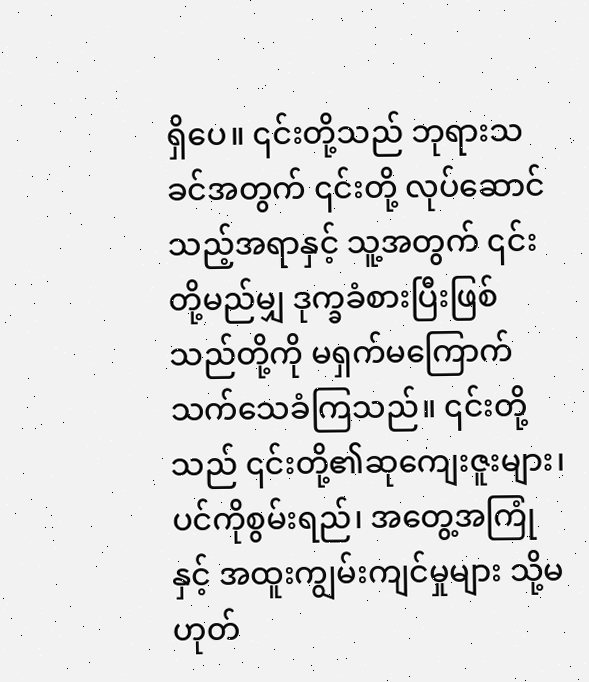ရှိပေ။ ၎င်းတို့သည် ဘုရားသခင်အတွက် ၎င်းတို့ လုပ်ဆောင်သည့်အရာနှင့် သူ့အတွက် ၎င်းတို့မည်မျှ ဒုက္ခခံစားပြီးဖြစ်သည်တို့ကို မရှက်မကြောက် သက်သေခံကြသည်။ ၎င်းတို့သည် ၎င်းတို့၏ဆုကျေးဇူးများ၊ ပင်ကိုစွမ်းရည်၊ အတွေ့အကြုံနှင့် အထူးကျွမ်းကျင်မှုများ သို့မဟုတ်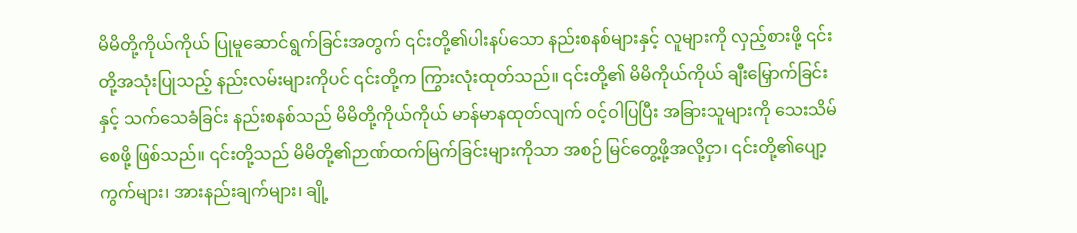မိမိတို့ကိုယ်ကိုယ် ပြုမူဆောင်ရွက်ခြင်းအတွက် ၎င်းတို့၏ပါးနပ်သော နည်းစနစ်များနှင့် လူများကို လှည့်စားဖို့ ၎င်းတို့အသုံးပြုသည့် နည်းလမ်းများကိုပင် ၎င်းတို့က ကြွားလုံးထုတ်သည်။ ၎င်းတို့၏ မိမိကိုယ်ကိုယ် ချီးမြှောက်ခြင်းနှင့် သက်သေခံခြင်း နည်းစနစ်သည် မိမိတို့ကိုယ်ကိုယ် မာန်မာနထုတ်လျက် ဝင့်ဝါပြပြီး အခြားသူများကို သေးသိမ်စေဖို့ ဖြစ်သည်။ ၎င်းတို့သည် မိမိတို့၏ဉာဏ်ထက်မြက်ခြင်းများကိုသာ အစဉ် မြင်တွေ့ဖို့အလို့ငှာ၊ ၎င်းတို့၏ပျော့ကွက်များ၊ အားနည်းချက်များ၊ ချို့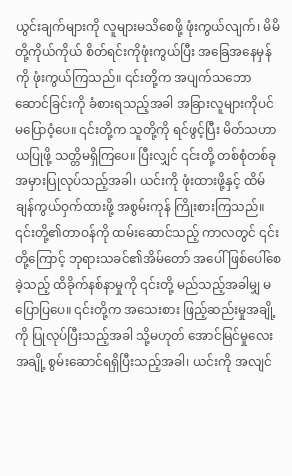ယွင်းချက်များကို လူများမသိစေဖို့ ဖုံးကွယ်လျက်၊ မိမိတို့ကိုယ်ကိုယ် စိတ်ရင်းကိုဖုံးကွယ်ပြီး အခြေအနေမှန်ကို ဖုံးကွယ်ကြသည်။ ၎င်းတို့က အပျက်သဘောဆောင်ခြင်းကို ခံစားရသည့်အခါ အခြားလူများကိုပင် မပြောဝံ့ပေ။ ၎င်းတို့က သူတို့ကို ရင်ဖွင့်ပြီး မိတ်သဟာယပြုဖို့ သတ္တိမရှိကြပေ။ ပြီးလျှင် ၎င်းတို့ တစ်စုံတစ်ခု အမှားပြုလုပ်သည့်အခါ၊ ယင်းကို ဖုံးထားဖို့နှင့် ထိမ်ချန်ကွယ်ဝှက်ထားဖို့ အစွမ်းကုန် ကြိုးစားကြသည်။ ၎င်းတို့၏တာဝန်ကို ထမ်းဆောင်သည့် ကာလတွင် ၎င်းတို့ကြောင့် ဘုရားသခင်၏အိမ်တော် အပေါ် ဖြစ်ပေါ်စေခဲ့သည့် ထိခိုက်နစ်နာမှုကို ၎င်းတို့ မည်သည့်အခါမျှ မပြောပြပေ။ ၎င်းတို့က အသေးစား ဖြည့်ဆည်းမှုအချို့ကို ပြုလုပ်ပြီးသည့်အခါ သို့မဟုတ် အောင်မြင်မှုလေးအချို့ စွမ်းဆောင်ရရှိပြီးသည့်အခါ၊ ယင်းကို အလျင်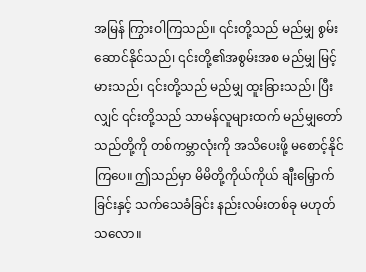အမြန် ကြွားဝါကြသည်။ ၎င်းတို့သည် မည်မျှ စွမ်းဆောင်နိုင်သည်၊ ၎င်းတို့၏အစွမ်းအစ မည်မျှ မြင့်မားသည်၊ ၎င်းတို့သည် မည်မျှ ထူးခြားသည်၊ ပြီးလျှင် ၎င်းတို့သည် သာမန်လူများထက် မည်မျှတော်သည်တို့ကို တစ်ကမ္ဘာလုံးကို အသိပေးဖို့ မစောင့်နိုင်ကြပေ။ ဤသည်မှာ မိမိတို့ကိုယ်ကိုယ် ချီးမြှောက်ခြင်းနှင့် သက်သေခံခြင်း နည်းလမ်းတစ်ခု မဟုတ်သလော။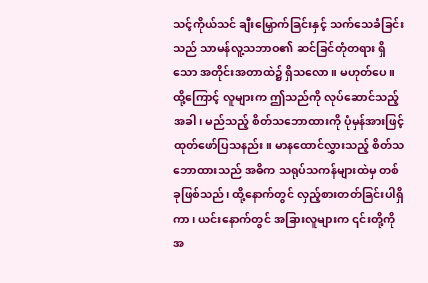သင့်ကိုယ်သင် ချီးမြှောက်ခြင်းနှင့် သက်သေခံခြင်းသည် သာမန်လူ့သဘာဝ၏ ဆင်ခြင်တုံတရား ရှိသော အတိုင်းအတာထဲ၌ ရှိသလော။ မဟုတ်ပေ။ ထို့ကြောင့် လူများက ဤသည်ကို လုပ်ဆောင်သည့်အခါ၊ မည်သည့် စိတ်သဘောထားကို ပုံမှန်အားဖြင့် ထုတ်ဖော်ပြသနည်း။ မာနထောင်လွှားသည့် စိတ်သဘောထားသည် အဓိက သရုပ်သကန်များထဲမှ တစ်ခုဖြစ်သည်၊ ထို့နောက်တွင် လှည့်စားတတ်ခြင်းပါရှိကာ၊ ယင်းနောက်တွင် အခြားလူများက ၎င်းတို့ကို အ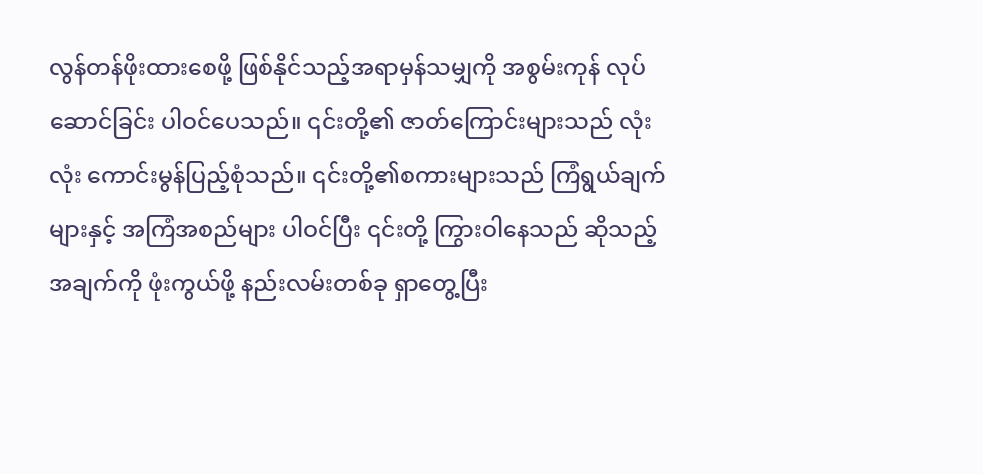လွန်တန်ဖိုးထားစေဖို့ ဖြစ်နိုင်သည့်အရာမှန်သမျှကို အစွမ်းကုန် လုပ်ဆောင်ခြင်း ပါဝင်ပေသည်။ ၎င်းတို့၏ ဇာတ်ကြောင်းများသည် လုံးလုံး ကောင်းမွန်ပြည့်စုံသည်။ ၎င်းတို့၏စကားများသည် ကြံရွယ်ချက်များနှင့် အကြံအစည်များ ပါဝင်ပြီး ၎င်းတို့ ကြွားဝါနေသည် ဆိုသည့်အချက်ကို ဖုံးကွယ်ဖို့ နည်းလမ်းတစ်ခု ရှာတွေ့ပြီး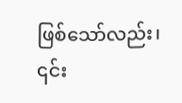ဖြစ်သော်လည်း၊ ၎င်း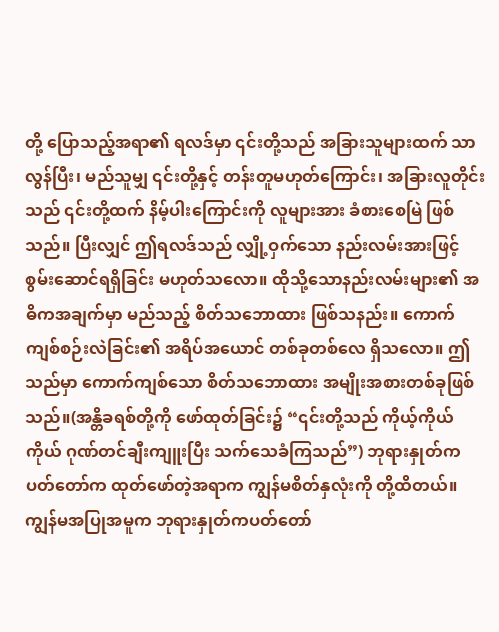တို့ ပြောသည့်အရာ၏ ရလဒ်မှာ ၎င်းတို့သည် အခြားသူများထက် သာလွန်ပြီး၊ မည်သူမျှ ၎င်းတို့နှင့် တန်းတူမဟုတ်ကြောင်း၊ အခြားလူတိုင်းသည် ၎င်းတို့ထက် နိမ့်ပါးကြောင်းကို လူများအား ခံစားစေမြဲ ဖြစ်သည်။ ပြီးလျှင် ဤရလဒ်သည် လျှို့ဝှက်သော နည်းလမ်းအားဖြင့် စွမ်းဆောင်ရရှိခြင်း မဟုတ်သလော။ ထိုသို့သောနည်းလမ်းများ၏ အဓိကအချက်မှာ မည်သည့် စိတ်သဘောထား ဖြစ်သနည်း။ ကောက်ကျစ်စဉ်းလဲခြင်း၏ အရိပ်အယောင် တစ်ခုတစ်လေ ရှိသလော။ ဤသည်မှာ ကောက်ကျစ်သော စိတ်သဘောထား အမျိုးအစားတစ်ခုဖြစ်သည်။(အန္တိခရစ်တို့ကို ဖော်ထုတ်ခြင်း၌ “၎င်းတို့သည် ကိုယ့်ကိုယ်ကိုယ် ဂုဏ်တင်ချီးကျူးပြီး သက်သေခံကြသည်”) ဘုရားနှုတ်ကပတ်တော်က ထုတ်ဖော်တဲ့အရာက ကျွန်မစိတ်နှလုံးကို တို့ထိတယ်။ ကျွန်မအပြုအမူက ဘုရားနှုတ်ကပတ်တော်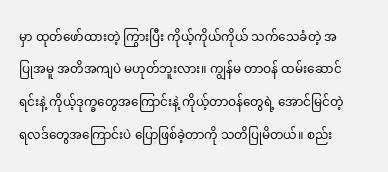မှာ ထုတ်ဖော်ထားတဲ့ ကြွားပြီး ကိုယ့်ကိုယ်ကိုယ် သက်သေခံတဲ့ အပြုအမူ အတိအကျပဲ မဟုတ်ဘူးလား။ ကျွန်မ တာဝန် ထမ်းဆောင်ရင်းနဲ့ ကိုယ့်ဒုက္ခတွေအကြောင်းနဲ့ ကိုယ့်တာဝန်တွေရဲ့ အောင်မြင်တဲ့ရလဒ်တွေအကြောင်းပဲ ပြောဖြစ်ခဲ့တာကို သတိပြုမိတယ်။ စည်း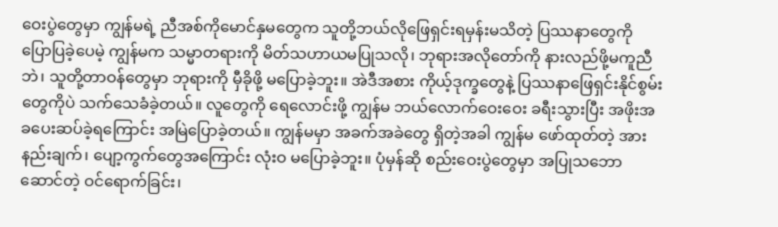ဝေးပွဲတွေမှာ ကျွန်မရဲ့ ညီအစ်ကိုမောင်နှမတွေက သူတို့ဘယ်လိုဖြေရှင်းရမှန်းမသိတဲ့ ပြဿနာတွေကို ပြောပြခဲ့ပေမဲ့ ကျွန်မက သမ္မာတရားကို မိတ်သဟာယမပြုသလို၊ ဘုရားအလိုတော်ကို နားလည်ဖို့မကူညီဘဲ၊ သူတို့တာဝန်တွေမှာ ဘုရားကို မှီခိုဖို့ မပြောခဲ့ဘူး။ အဲဒီအစား ကိုယ့်ဒုက္ခတွေနဲ့ ပြဿနာဖြေရှင်းနိုင်စွမ်းတွေကိုပဲ သက်သေခံခဲ့တယ်။ လူတွေကို ရေလောင်းဖို့ ကျွန်မ ဘယ်လောက်ဝေးဝေး ခရီးသွားပြီး အဖိုးအခပေးဆပ်ခဲ့ရကြောင်း အမြဲပြောခဲ့တယ်။ ကျွန်မမှာ အခက်အခဲတွေ ရှိတဲ့အခါ ကျွန်မ ဖော်ထုတ်တဲ့ အားနည်းချက်၊ ပျော့ကွက်တွေအကြောင်း လုံးဝ မပြောခဲ့ဘူး။ ပုံမှန်ဆို စည်းဝေးပွဲတွေမှာ အပြုသဘောဆောင်တဲ့ ဝင်ရောက်ခြင်း၊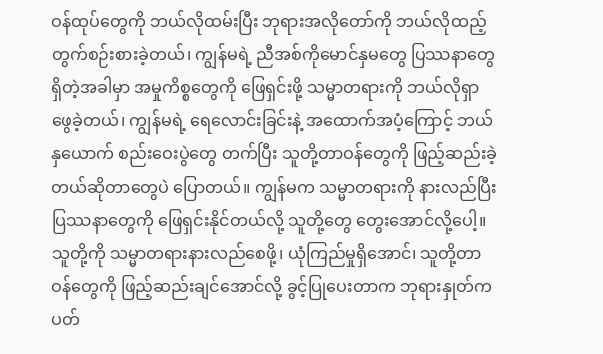ဝန်ထုပ်တွေကို ဘယ်လိုထမ်းပြီး ဘုရားအလိုတော်ကို ဘယ်လိုထည့်တွက်စဉ်းစားခဲ့တယ်၊ ကျွန်မရဲ့ ညီအစ်ကိုမောင်နှမတွေ ပြဿနာတွေ ရှိတဲ့အခါမှာ အမှုကိစ္စတွေကို ဖြေရှင်းဖို့ သမ္မာတရားကို ဘယ်လိုရှာဖွေခဲ့တယ်၊ ကျွန်မရဲ့ ရေလောင်းခြင်းနဲ့ အထောက်အပံ့ကြောင့် ဘယ်နှယောက် စည်းဝေးပွဲတွေ တက်ပြီး သူတို့တာဝန်တွေကို ဖြည့်ဆည်းခဲ့တယ်ဆိုတာတွေပဲ ပြောတယ်။ ကျွန်မက သမ္မာတရားကို နားလည်ပြီး ပြဿနာတွေကို ဖြေရှင်းနိုင်တယ်လို့ သူတို့တွေ တွေးအောင်လို့ပေါ့။ သူတို့ကို သမ္မာတရားနားလည်စေဖို့၊ ယုံကြည်မှုရှိအောင်၊ သူတို့တာဝန်တွေကို ဖြည့်ဆည်းချင်အောင်လို့ ခွင့်ပြုပေးတာက ဘုရားနှုတ်ကပတ်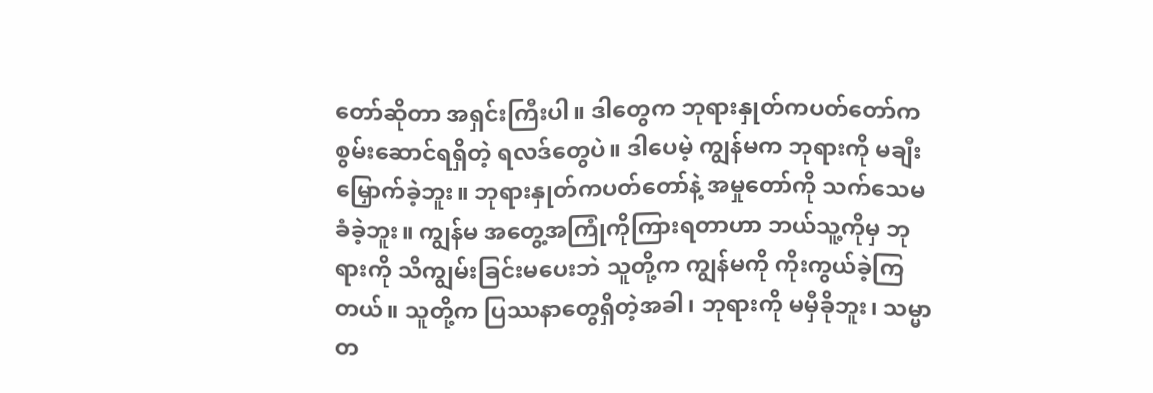တော်ဆိုတာ အရှင်းကြီးပါ။ ဒါတွေက ဘုရားနှုတ်ကပတ်တော်က စွမ်းဆောင်ရရှိတဲ့ ရလဒ်တွေပဲ။ ဒါပေမဲ့ ကျွန်မက ဘုရားကို မချီးမြှောက်ခဲ့ဘူး။ ဘုရားနှုတ်ကပတ်တော်နဲ့ အမှုတော်ကို သက်သေမခံခဲ့ဘူး။ ကျွန်မ အတွေ့အကြုံကိုကြားရတာဟာ ဘယ်သူ့ကိုမှ ဘုရားကို သိကျွမ်းခြင်းမပေးဘဲ သူတို့က ကျွန်မကို ကိုးကွယ်ခဲ့ကြတယ်။ သူတို့က ပြဿနာတွေရှိတဲ့အခါ၊ ဘုရားကို မမှီခိုဘူး၊ သမ္မာတ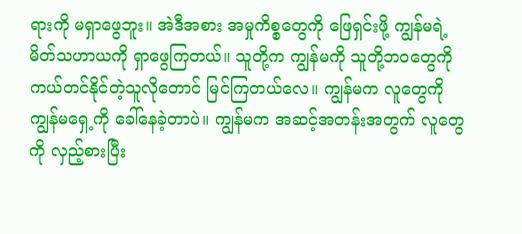ရားကို မရှာဖွေဘူး။ အဲဒီအစား အမှုကိစ္စတွေကို ဖြေရှင်းဖို့ ကျွန်မရဲ့ မိတ်သဟာယကို ရှာဖွေကြတယ်။ သူတို့က ကျွန်မကို သူတို့ဘဝတွေကို ကယ်တင်နိုင်တဲ့သူလိုတောင် မြင်ကြတယ်လေ။ ကျွန်မက လူတွေကို ကျွန်မရှေ့ကို ခေါ်နေခဲ့တာပဲ။ ကျွန်မက အဆင့်အတန်းအတွက် လူတွေကို လှည့်စားပြီး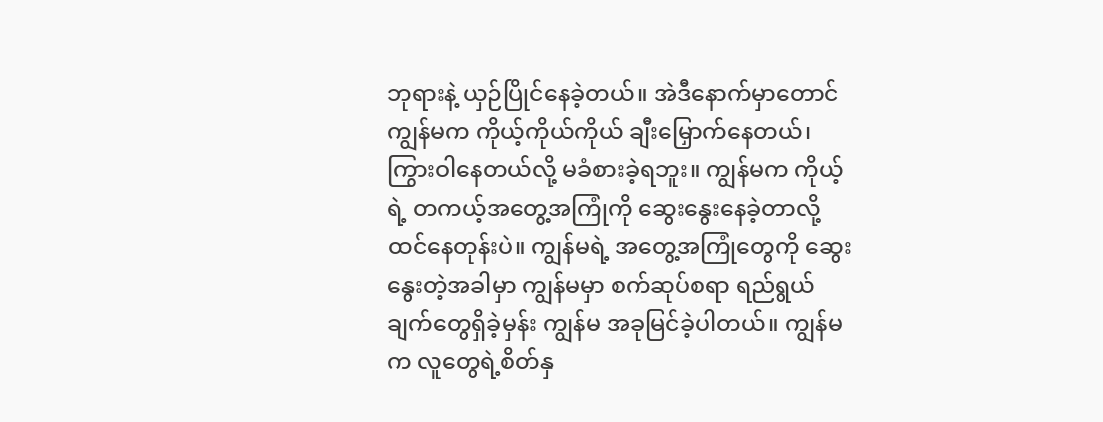ဘုရားနဲ့ ယှဉ်ပြိုင်နေခဲ့တယ်။ အဲဒီနောက်မှာတောင် ကျွန်မက ကိုယ့်ကိုယ်ကိုယ် ချီးမြှောက်နေတယ်၊ ကြွားဝါနေတယ်လို့ မခံစားခဲ့ရဘူး။ ကျွန်မက ကိုယ့်ရဲ့ တကယ့်အတွေ့အကြုံကို ဆွေးနွေးနေခဲ့တာလို့ ထင်နေတုန်းပဲ။ ကျွန်မရဲ့ အတွေ့အကြုံတွေကို ဆွေးနွေးတဲ့အခါမှာ ကျွန်မမှာ စက်ဆုပ်စရာ ရည်ရွယ်ချက်တွေရှိခဲ့မှန်း ကျွန်မ အခုမြင်ခဲ့ပါတယ်။ ကျွန်မက လူတွေရဲ့စိတ်နှ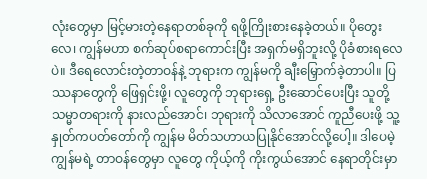လုံးတွေမှာ မြင့်မားတဲ့နေရာတစ်ခုကို ရဖို့ကြိုးစားနေခဲ့တယ်။ ပိုတွေးလေ၊ ကျွန်မဟာ စက်ဆုပ်စရာကောင်းပြီး အရှက်မရှိဘူးလို့ ပိုခံစားရလေပဲ။ ဒီရေလောင်းတဲ့တာဝန်နဲ့ ဘုရားက ကျွန်မကို ချီးမြှောက်ခဲ့တာပါ။ ပြဿနာတွေကို ဖြေရှင်းဖို့၊ လူတွေကို ဘုရားရှေ့ ဦးဆောင်ပေးပြီး သူတို့ သမ္မာတရားကို နားလည်အောင်၊ ဘုရားကို သိလာအောင် ကူညီပေးဖို့ သူ့နှုတ်ကပတ်တော်ကို ကျွန်မ မိတ်သဟာယပြုနိုင်အောင်လို့ပေါ့။ ဒါပေမဲ့ ကျွန်မရဲ့ တာဝန်တွေမှာ လူတွေ ကိုယ့်ကို ကိုးကွယ်အောင် နေရာတိုင်းမှာ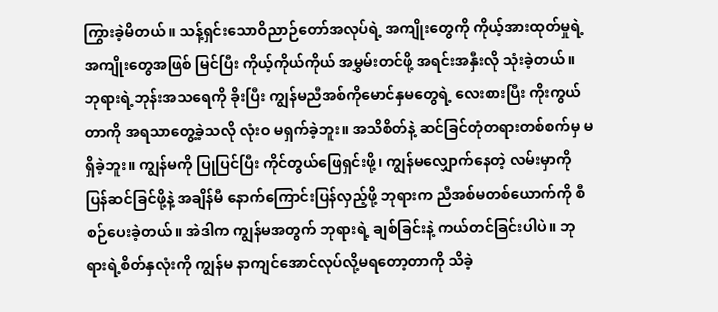ကြွားခဲ့မိတယ်။ သန့်ရှင်းသောဝိညာဉ်တော်အလုပ်ရဲ့ အကျိုးတွေကို ကိုယ့်အားထုတ်မှုရဲ့ အကျိုးတွေအဖြစ် မြင်ပြီး ကိုယ့်ကိုယ်ကိုယ် အမွှမ်းတင်ဖို့ အရင်းအနှီးလို သုံးခဲ့တယ်။ ဘုရားရဲ့ဘုန်းအသရေကို ခိုးပြီး ကျွန်မညီအစ်ကိုမောင်နှမတွေရဲ့ လေးစားပြီး ကိုးကွယ်တာကို အရသာတွေ့ခဲ့သလို လုံးဝ မရှက်ခဲ့ဘူး။ အသိစိတ်နဲ့ ဆင်ခြင်တုံတရားတစ်စက်မှ မရှိခဲ့ဘူး။ ကျွန်မကို ပြုပြင်ပြီး ကိုင်တွယ်ဖြေရှင်းဖို့၊ ကျွန်မလျှောက်နေတဲ့ လမ်းမှာကို ပြန်ဆင်ခြင်ဖို့နဲ့ အချိန်မီ နောက်ကြောင်းပြန်လှည့်ဖို့ ဘုရားက ညီအစ်မတစ်ယောက်ကို စီစဉ်ပေးခဲ့တယ်။ အဲဒါက ကျွန်မအတွက် ဘုရားရဲ့ ချစ်ခြင်းနဲ့ ကယ်တင်ခြင်းပါပဲ။ ဘုရားရဲ့စိတ်နှလုံးကို ကျွန်မ နာကျင်အောင်လုပ်လို့မရတော့တာကို သိခဲ့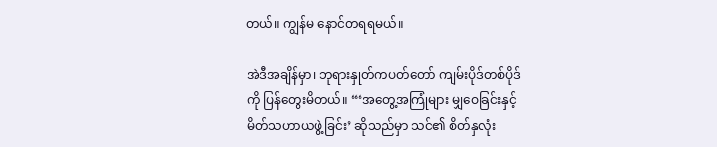တယ်။ ကျွန်မ နောင်တရရမယ်။

အဲဒီအချိန်မှာ၊ ဘုရားနှုတ်ကပတ်တော် ကျမ်းပိုဒ်တစ်ပိုဒ်ကို ပြန်တွေးမိတယ်။ “‘အတွေ့အကြုံများ မျှဝေခြင်းနှင့် မိတ်သဟာယဖွဲ့ခြင်း’ ဆိုသည်မှာ သင်၏ စိတ်နှလုံး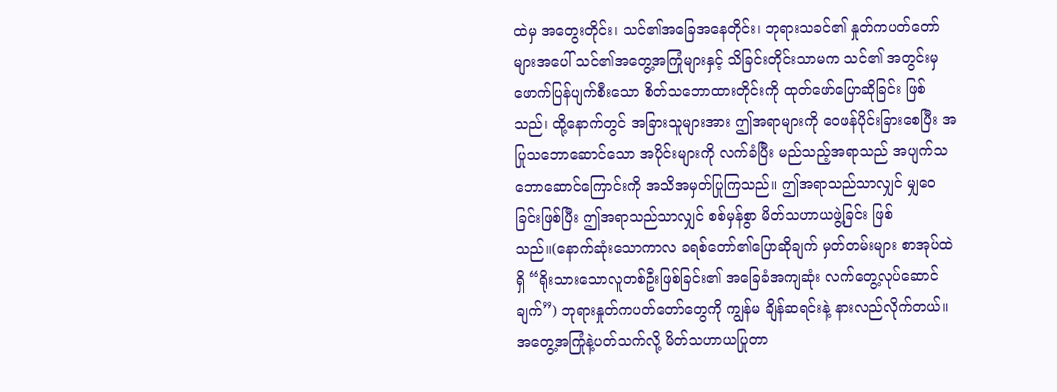ထဲမှ အတွေးတိုင်း၊ သင်၏အခြေအနေတိုင်း၊ ဘုရားသခင်၏ နှုတ်ကပတ်တော်များအပေါ် သင်၏အတွေ့အကြုံများနှင့် သိခြင်းတိုင်းသာမက သင်၏ အတွင်းမှ ဖောက်ပြန်ပျက်စီးသော စိတ်သဘောထားတိုင်းကို ထုတ်ဖော်ပြောဆိုခြင်း ဖြစ်သည်၊ ထို့နောက်တွင် အခြားသူများအား ဤအရာများကို ဝေဖန်ပိုင်းခြားစေပြီး အပြုသဘောဆောင်သော အပိုင်းများကို လက်ခံပြီး မည်သည့်အရာသည် အပျက်သဘောဆောင်ကြောင်းကို အသိအမှတ်ပြုကြသည်။ ဤအရာသည်သာလျှင် မျှဝေခြင်းဖြစ်ပြီး ဤအရာသည်သာလျှင် စစ်မှန်စွာ မိတ်သဟာယဖွဲ့ခြင်း ဖြစ်သည်။(နောက်ဆုံးသောကာလ ခရစ်တော်၏ပြောဆိုချက် မှတ်တမ်းများ စာအုပ်ထဲရှိ “ရိုးသားသောလူတစ်ဦးဖြစ်ခြင်း၏ အခြေခံအကျဆုံး လက်တွေ့လုပ်ဆောင်ချက်”) ဘုရားနှုတ်ကပတ်တော်တွေကို ကျွန်မ ချိန်ဆရင်းနဲ့ နားလည်လိုက်တယ်။ အတွေ့အကြုံနဲ့ပတ်သက်လို့ မိတ်သဟာယပြုတာ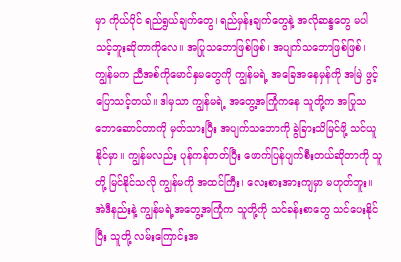မှာ ကိုယ်ပိုင် ရည်ရွယ်ချက်တွေ၊ ရည်မှန်းချက်တွေနဲ့ အလိုဆန္ဒတွေ မပါသင့်ဘူးဆိုတာကိုလေ။ အပြုသဘောဖြစ်ဖြစ်၊ အပျက်သဘောဖြစ်ဖြစ်၊ ကျွန်မက ညီအစ်ကိုမောင်နှမတွေကို ကျွန်မရဲ့ အခြေအနေမှန်ကို အမြဲ ဖွင့်ပြောသင့်တယ်။ ဒါမှသာ ကျွန်မရဲ့ အတွေ့အကြုံကနေ သူတို့က အပြုသဘောဆောင်တာကို မှတ်သားပြီး အပျက်သဘောကို ခွဲခြားသိမြင်ဖို့ သင်ယူနိုင်မှာ။ ကျွန်မလည်း ပုန်ကန်တတ်ပြီး ဖောက်ပြန်ပျက်စီးတယ်ဆိုတာကို သူတို့ မြင်နိုင်သလို ကျွန်မကို အထင်ကြီး၊ လေးစားအားကျမှာ မဟုတ်ဘူး။ အဲဒီနည်းနဲ့ ကျွန်မရဲ့အတွေ့အကြုံက သူတို့ကို သင်ခန်းစာတွေ သင်ပေးနိုင်ပြီး သူတို့ လမ်းကြောင်းအ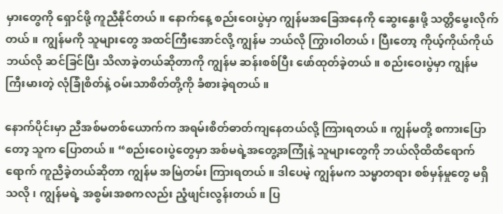မှားတွေကို ရှောင်ဖို့ ကူညီနိုင်တယ်။ နောက်နေ့ စည်းဝေးပွဲမှာ ကျွန်မအခြေအနေကို ဆွေးနွေးဖို့ သတ္တိမွေးလိုက်တယ်။ ကျွန်မကို သူများတွေ အထင်ကြီးအောင်လို့ ကျွန်မ ဘယ်လို ကြွားဝါတယ်၊ ပြီးတော့ ကိုယ့်ကိုယ်ကိုယ် ဘယ်လို ဆင်ခြင်ပြီး သိလာခဲ့တယ်ဆိုတာကို ကျွန်မ ဆန်းစစ်ပြီး ဖော်ထုတ်ခဲ့တယ်။ စည်းဝေးပွဲမှာ ကျွန်မ ကြီးမားတဲ့ လုံခြုံစိတ်နဲ့ ဝမ်းသာစိတ်တို့ကို ခံစားခဲ့ရတယ်။

နောက်ပိုင်းမှာ ညီအစ်မတစ်ယောက်က အရမ်းစိတ်ဓာတ်ကျနေတယ်လို့ ကြားရတယ်။ ကျွန်မတို့ စကားပြောတော့ သူက ပြောတယ်။ “စည်းဝေးပွဲတွေမှာ အစ်မရဲ့အတွေ့အကြုံနဲ့ သူများတွေကို ဘယ်လိုထိထိရောက်ရောက် ကူညီခဲ့တယ်ဆိုတာ ကျွန်မ အမြဲတမ်း ကြားရတယ်။ ဒါပေမဲ့ ကျွန်မက သမ္မာတရား စစ်မှန်မှုတွေ မရှိသလို၊ ကျွန်မရဲ့ အစွမ်းအစကလည်း ညံ့ဖျင်းလွန်းတယ်။ ပြ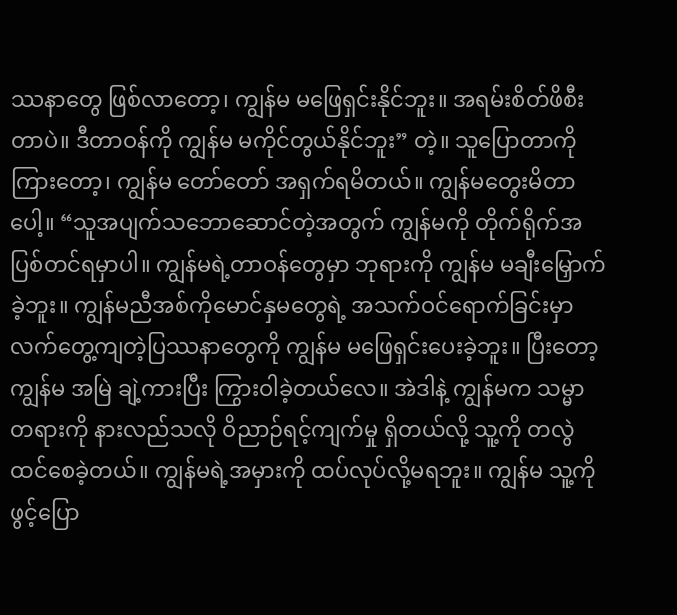ဿနာတွေ ဖြစ်လာတော့၊ ကျွန်မ မဖြေရှင်းနိုင်ဘူး။ အရမ်းစိတ်ဖိစီးတာပဲ။ ဒီတာဝန်ကို ကျွန်မ မကိုင်တွယ်နိုင်ဘူး” တဲ့။ သူပြောတာကို ကြားတော့၊ ကျွန်မ တော်တော် အရှက်ရမိတယ်။ ကျွန်မတွေးမိတာပေါ့။ “သူအပျက်သဘောဆောင်တဲ့အတွက် ကျွန်မကို တိုက်ရိုက်အပြစ်တင်ရမှာပါ။ ကျွန်မရဲ့တာဝန်တွေမှာ ဘုရားကို ကျွန်မ မချီးမြှောက်ခဲ့ဘူး။ ကျွန်မညီအစ်ကိုမောင်နှမတွေရဲ့ အသက်ဝင်ရောက်ခြင်းမှာ လက်တွေ့ကျတဲ့ပြဿနာတွေကို ကျွန်မ မဖြေရှင်းပေးခဲ့ဘူး။ ပြီးတော့ ကျွန်မ အမြဲ ချဲ့ကားပြီး ကြွားဝါခဲ့တယ်လေ။ အဲဒါနဲ့ ကျွန်မက သမ္မာတရားကို နားလည်သလို ဝိညာဉ်ရင့်ကျက်မှု ရှိတယ်လို့ သူ့ကို တလွဲထင်စေခဲ့တယ်။ ကျွန်မရဲ့အမှားကို ထပ်လုပ်လို့မရဘူး။ ကျွန်မ သူ့ကို ဖွင့်ပြော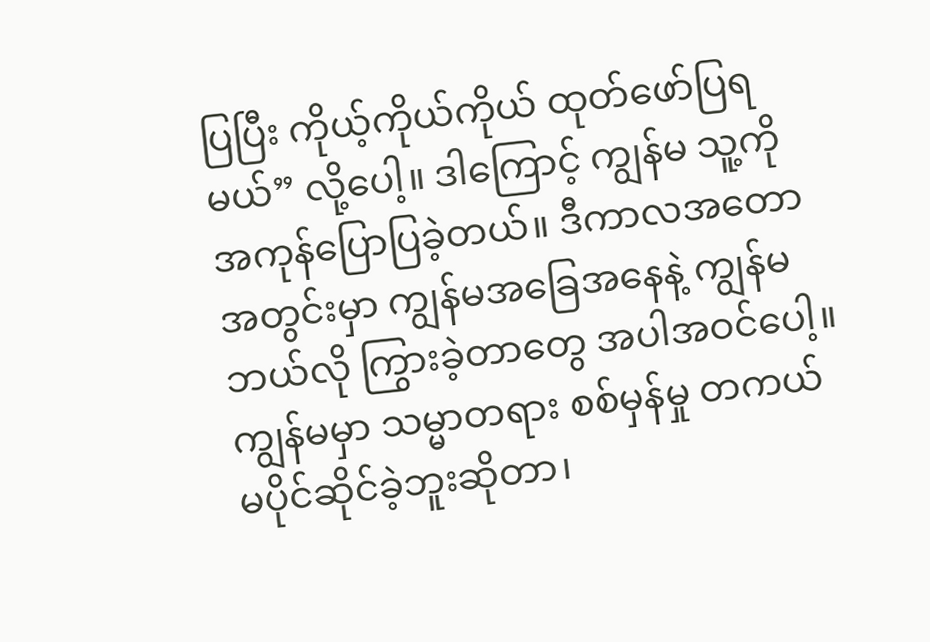ပြပြီး ကိုယ့်ကိုယ်ကိုယ် ထုတ်ဖော်ပြရမယ်” လို့ပေါ့။ ဒါကြောင့် ကျွန်မ သူ့ကို အကုန်ပြောပြခဲ့တယ်။ ဒီကာလအတောအတွင်းမှာ ကျွန်မအခြေအနေနဲ့ ကျွန်မ ဘယ်လို ကြွားခဲ့တာတွေ အပါအဝင်ပေါ့။ ကျွန်မမှာ သမ္မာတရား စစ်မှန်မှု တကယ် မပိုင်ဆိုင်ခဲ့ဘူးဆိုတာ၊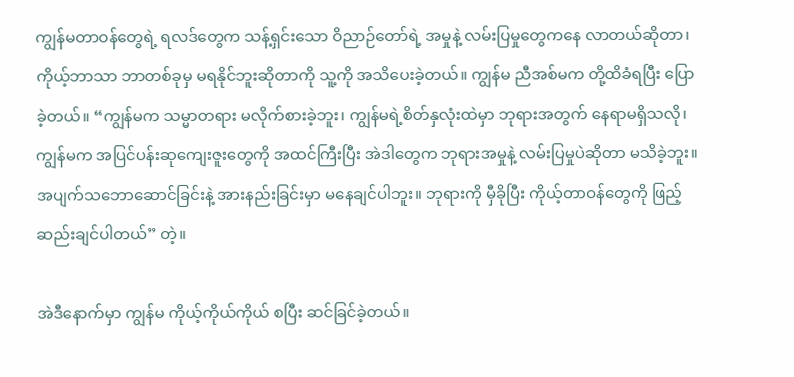ကျွန်မတာဝန်တွေရဲ့ ရလဒ်တွေက သန့်ရှင်းသော ဝိညာဉ်တော်ရဲ့ အမှုနဲ့ လမ်းပြမှုတွေကနေ လာတယ်ဆိုတာ၊ ကိုယ့်ဘာသာ ဘာတစ်ခုမှ မရနိုင်ဘူးဆိုတာကို သူ့ကို အသိပေးခဲ့တယ်။ ကျွန်မ ညီအစ်မက တို့ထိခံရပြီး ပြောခဲ့တယ်။ “ကျွန်မက သမ္မာတရား မလိုက်စားခဲ့ဘူး၊ ကျွန်မရဲ့စိတ်နှလုံးထဲမှာ ဘုရားအတွက် နေရာမရှိသလို၊ ကျွန်မက အပြင်ပန်းဆုကျေးဇူးတွေကို အထင်ကြီးပြီး အဲဒါတွေက ဘုရားအမှုနဲ့ လမ်းပြမှုပဲဆိုတာ မသိခဲ့ဘူး။ အပျက်သဘောဆောင်ခြင်းနဲ့ အားနည်းခြင်းမှာ မနေချင်ပါဘူး။ ဘုရားကို မှီခိုပြီး ကိုယ့်တာဝန်တွေကို ဖြည့်ဆည်းချင်ပါတယ်” တဲ့။

အဲဒီနောက်မှာ ကျွန်မ ကိုယ့်ကိုယ်ကိုယ် စပြီး ဆင်ခြင်ခဲ့တယ်။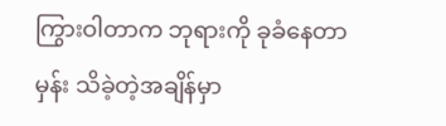ကြွားဝါတာက ဘုရားကို ခုခံနေတာမှန်း သိခဲ့တဲ့အချိန်မှာ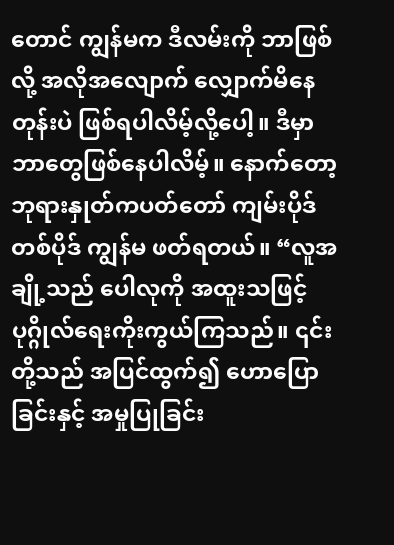တောင် ကျွန်မက ဒီလမ်းကို ဘာဖြစ်လို့ အလိုအလျောက် လျှောက်မိနေတုန်းပဲ ဖြစ်ရပါလိမ့်လို့ပေါ့။ ဒီမှာ ဘာတွေဖြစ်နေပါလိမ့်။ နောက်တော့ ဘုရားနှုတ်ကပတ်တော် ကျမ်းပိုဒ်တစ်ပိုဒ် ကျွန်မ ဖတ်ရတယ်။ “လူအချို့သည် ပေါလုကို အထူးသဖြင့် ပုဂ္ဂိုလ်ရေးကိုးကွယ်ကြသည်။ ၎င်းတို့သည် အပြင်ထွက်၍ ဟောပြောခြင်းနှင့် အမှုပြုခြင်း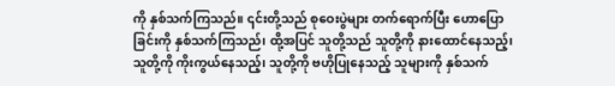ကို နှစ်သက်ကြသည်။ ၎င်းတို့သည် စုဝေးပွဲများ တက်ရောက်ပြီး ဟောပြောခြင်းကို နှစ်သက်ကြသည်၊ ထို့အပြင် သူတို့သည် သူတို့ကို နားထောင်နေသည့်၊ သူတို့ကို ကိုးကွယ်နေသည့်၊ သူတို့ကို ဗဟိုပြုနေသည့် သူများကို နှစ်သက်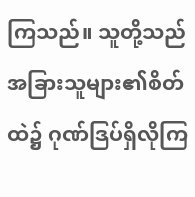ကြသည်။ သူတို့သည် အခြားသူများ၏စိတ်ထဲ၌ ဂုဏ်ဒြပ်ရှိလိုကြ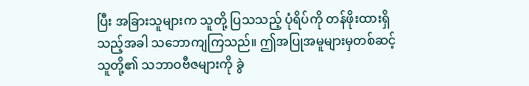ပြီး အခြားသူများက သူတို့ ပြသသည့် ပုံရိပ်ကို တန်ဖိုးထားရှိသည့်အခါ သဘောကျကြသည်။ ဤအပြုအမူများမှတစ်ဆင့် သူတို့၏ သဘာဝဗီဇများကို ခွဲ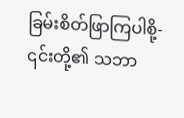ခြမ်းစိတ်ဖြာကြပါစို့- ၎င်းတို့၏ သဘာ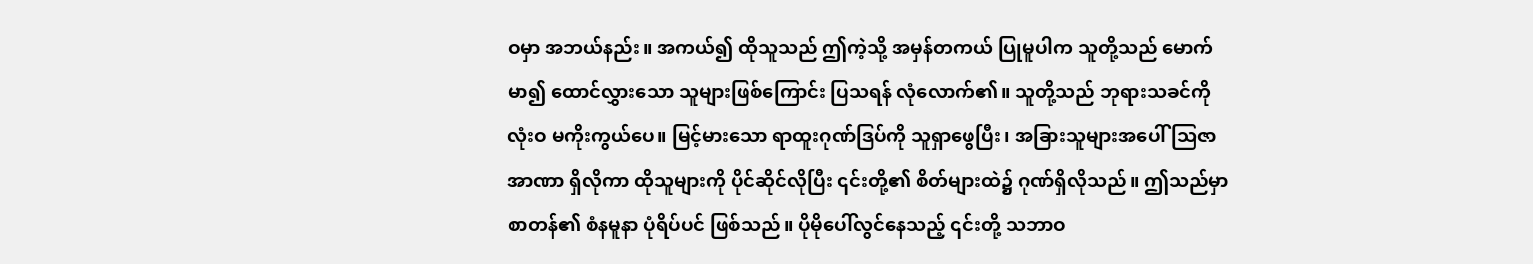ဝမှာ အဘယ်နည်း။ အကယ်၍ ထိုသူသည် ဤကဲ့သို့ အမှန်တကယ် ပြုမူပါက သူတို့သည် မောက်မာ၍ ထောင်လွှားသော သူများဖြစ်ကြောင်း ပြသရန် လုံလောက်၏။ သူတို့သည် ဘုရားသခင်ကို လုံးဝ မကိုးကွယ်ပေ။ မြင့်မားသော ရာထူးဂုဏ်ဒြပ်ကို သူရှာဖွေပြီး၊ အခြားသူများအပေါ် သြဇာအာဏာ ရှိလိုကာ ထိုသူများကို ပိုင်ဆိုင်လိုပြီး ၎င်းတို့၏ စိတ်များထဲ၌ ဂုဏ်ရှိလိုသည်။ ဤသည်မှာ စာတန်၏ စံနမူနာ ပုံရိပ်ပင် ဖြစ်သည်။ ပိုမိုပေါ်လွင်နေသည့် ၎င်းတို့ သဘာဝ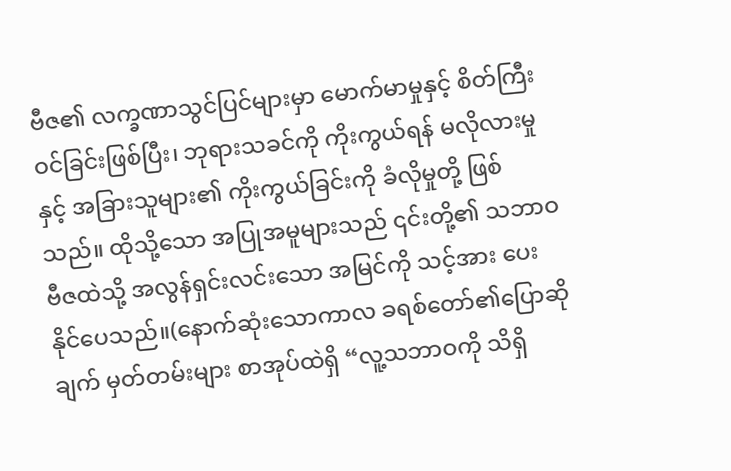ဗီဇ၏ လက္ခဏာသွင်ပြင်များမှာ မောက်မာမှုနှင့် စိတ်ကြီးဝင်ခြင်းဖြစ်ပြီး၊ ဘုရားသခင်ကို ကိုးကွယ်ရန် မလိုလားမှုနှင့် အခြားသူများ၏ ကိုးကွယ်ခြင်းကို ခံလိုမှုတို့ ဖြစ်သည်။ ထိုသို့သော အပြုအမူများသည် ၎င်းတို့၏ သဘာဝဗီဇထဲသို့ အလွန်ရှင်းလင်းသော အမြင်ကို သင့်အား ပေးနိုင်ပေသည်။(နောက်ဆုံးသောကာလ ခရစ်တော်၏ပြောဆိုချက် မှတ်တမ်းများ စာအုပ်ထဲရှိ “လူ့သဘာဝကို သိရှိ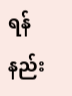ရန် နည်း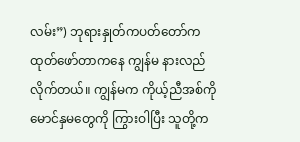လမ်း”) ဘုရားနှုတ်ကပတ်တော်က ထုတ်ဖော်တာကနေ ကျွန်မ နားလည်လိုက်တယ်။ ကျွန်မက ကိုယ့်ညီအစ်ကိုမောင်နှမတွေကို ကြွားဝါပြီး သူတို့က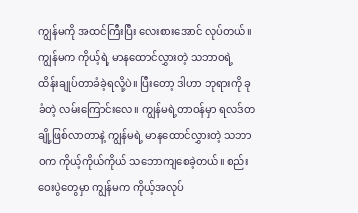ကျွန်မကို အထင်ကြီးပြီး လေးစားအောင် လုပ်တယ်။ ကျွန်မက ကိုယ့်ရဲ့ မာနထောင်လွှားတဲ့ သဘာဝရဲ့ ထိန်းချုပ်တာခံခဲ့ရလို့ပဲ။ ပြီးတော့ ဒါဟာ ဘုရားကို ခုခံတဲ့ လမ်းကြောင်းလေ။ ကျွန်မရဲ့တာဝန်မှာ ရလဒ်တချို့ဖြစ်လာတာနဲ့ ကျွန်မရဲ့ မာနထောင်လွှားတဲ့ သဘာဝက ကိုယ့်ကိုယ်ကိုယ် သဘောကျစေခဲ့တယ်။ စည်းဝေးပွဲတွေမှာ ကျွန်မက ကိုယ့်အလုပ်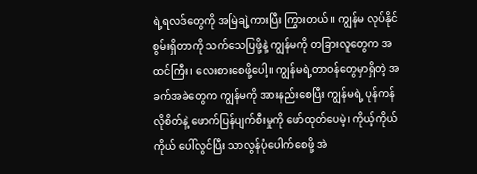ရဲ့ရလဒ်တွေကို အမြဲချဲ့ကားပြီး ကြွားတယ်။ ကျွန်မ လုပ်နိုင်စွမ်းရှိတာကို သက်သေပြဖို့နဲ့ ကျွန်မကို တခြားလူတွေက အထင်ကြီး၊ လေးစားစေဖို့ပေါ့။ ကျွန်မရဲ့တာဝန်တွေမှာရှိတဲ့ အခက်အခဲတွေက ကျွန်မကို အားနည်းစေပြီး ကျွန်မရဲ့ ပုန်ကန်လိုစိတ်နဲ့ ဖောက်ပြန်ပျက်စီးမှုကို ဖော်ထုတ်ပေမဲ့၊ ကိုယ့်ကိုယ်ကိုယ် ပေါ်လွင်ပြီး သာလွန်ပုံပေါက်စေဖို့ အဲ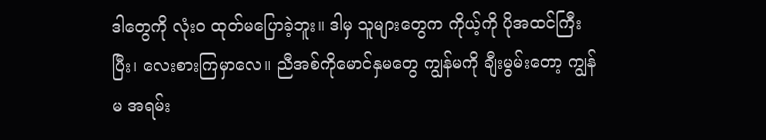ဒါတွေကို လုံးဝ ထုတ်မပြောခဲ့ဘူး။ ဒါမှ သူများတွေက ကိုယ့်ကို ပိုအထင်ကြီးပြီး၊ လေးစားကြမှာလေ။ ညီအစ်ကိုမောင်နှမတွေ ကျွန်မကို ချီးမွမ်းတော့ ကျွန်မ အရမ်း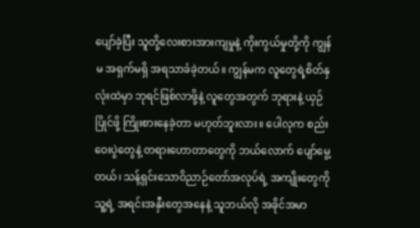ပျော်ခဲ့ပြီး သူတို့လေးစားအားကျမှုနဲ့ ကိုးကွယ်မှုတို့ကို ကျွန်မ အရှက်မရှိ အရသာခံခဲ့တယ်။ ကျွန်မက လူတွေရဲ့စိတ်နှလုံးထဲမှာ ဘုရင်ဖြစ်လာဖို့နဲ့ လူတွေအတွက် ဘုရားနဲ့ ယှဉ်ပြိုင်ဖို့ ကြိုးစားနေခဲ့တာ မဟုတ်ဘူးလား။ ပေါလုက စည်းဝေးပွဲတွေနဲ့ တရားဟောတာတွေကို ဘယ်လောက် ပျော်မွေ့တယ်၊ သန့်ရှင်းသောဝိညာဉ်တော်အလုပ်ရဲ့ အကျိုးတွေကို သူ့ရဲ့ အရင်းအနှီးတွေအနေနဲ့ သူဘယ်လို အခိုင်အမာ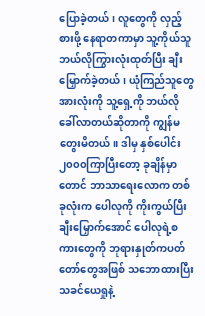ပြောခဲ့တယ်၊ လူတွေကို လှည့်စားဖို့ နေရာတကာမှာ သူ့ကိုယ်သူ ဘယ်လိုကြွားလုံးထုတ်ပြီး ချီးမြှောက်ခဲ့တယ်၊ ယုံကြည်သူတွေအားလုံးကို သူ့ရှေ့ကို ဘယ်လိုခေါ်လာတယ်ဆိုတာကို ကျွန်မ တွေးမိတယ်။ ဒါမှ နှစ်ပေါင်း၂၀၀၀ကြာပြီးတော့ ခုချိန်မှာတောင် ဘာသာရေးလောက တစ်ခုလုံးက ပေါလုကို ကိုးကွယ်ပြီး ချီးမြှောက်အောင် ပေါလုရဲ့စကားတွေကို ဘုရားနှုတ်ကပတ်တော်တွေအဖြစ် သဘောထားပြီး သခင်ယေရှုနဲ့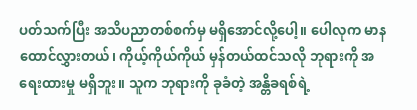ပတ်သက်ပြီး အသိပညာတစ်စက်မှ မရှိအောင်လို့ပေါ့။ ပေါလုက မာနထောင်လွှားတယ်၊ ကိုယ့်ကိုယ်ကိုယ် မှန်တယ်ထင်သလို ဘုရားကို အရေးထားမှု မရှိဘူး။ သူက ဘုရားကို ခုခံတဲ့ အန္တိခရစ်ရဲ့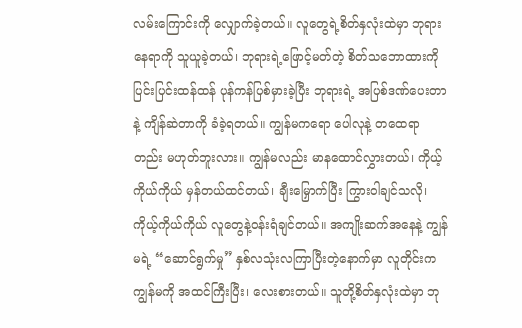လမ်းကြောင်းကို လျှောက်ခဲ့တယ်။ လူတွေရဲ့စိတ်နှလုံးထဲမှာ ဘုရားနေရာကို သူယူခဲ့တယ်၊ ဘုရားရဲ့ဖြောင့်မတ်တဲ့ စိတ်သဘောထားကို ပြင်းပြင်းထန်ထန် ပုန်ကန်ပြစ်မှားခဲ့ပြီး ဘုရားရဲ့ အပြစ်ဒဏ်ပေးတာနဲ့ ကျိန်ဆဲတာကို ခံခဲ့ရတယ်။ ကျွန်မကရော ပေါလုနဲ့ တထေရာတည်း မဟုတ်ဘူးလား။ ကျွန်မလည်း မာနထောင်လွှားတယ်၊ ကိုယ့်ကိုယ်ကိုယ် မှန်တယ်ထင်တယ်၊ ချီးမြှောက်ပြီး ကြွားဝါချင်သလို၊ ကိုယ့်ကိုယ်ကိုယ် လူတွေနဲ့ဝန်းရံချင်တယ်။ အကျိုးဆက်အနေနဲ့ ကျွန်မရဲ့ “ဆောင်ရွက်မှု” နှစ်လသုံးလကြာပြီးတဲ့နောက်မှာ လူတိုင်းက ကျွန်မကို အထင်ကြီးပြီး၊ လေးစားတယ်။ သူတို့စိတ်နှလုံးထဲမှာ ဘု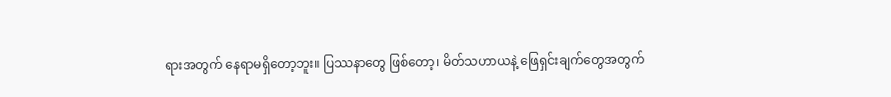ရားအတွက် နေရာမရှိတော့ဘူး။ ပြဿနာတွေ ဖြစ်တော့၊ မိတ်သဟာယနဲ့ ဖြေရှင်းချက်တွေအတွက်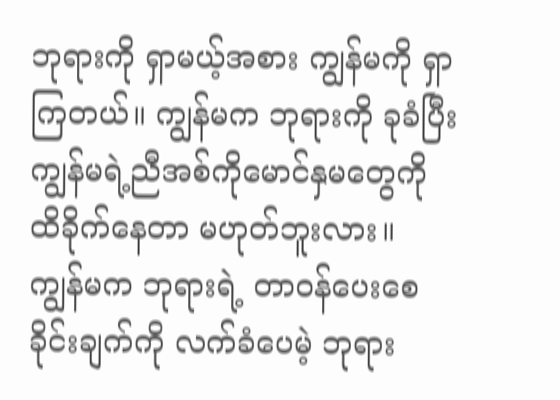ဘုရားကို ရှာမယ့်အစား ကျွန်မကို ရှာကြတယ်။ ကျွန်မက ဘုရားကို ခုခံပြီး ကျွန်မရဲ့ညီအစ်ကိုမောင်နှမတွေကို ထိခိုက်နေတာ မဟုတ်ဘူးလား။ ကျွန်မက ဘုရားရဲ့ တာဝန်ပေးစေခိုင်းချက်ကို လက်ခံပေမဲ့ ဘုရား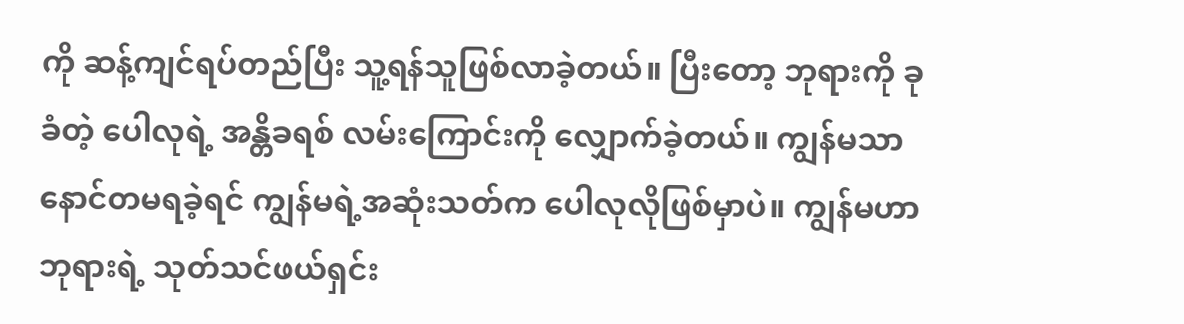ကို ဆန့်ကျင်ရပ်တည်ပြီး သူ့ရန်သူဖြစ်လာခဲ့တယ်။ ပြီးတော့ ဘုရားကို ခုခံတဲ့ ပေါလုရဲ့ အန္တိခရစ် လမ်းကြောင်းကို လျှောက်ခဲ့တယ်။ ကျွန်မသာ နောင်တမရခဲ့ရင် ကျွန်မရဲ့အဆုံးသတ်က ပေါလုလိုဖြစ်မှာပဲ။ ကျွန်မဟာ ဘုရားရဲ့ သုတ်သင်ဖယ်ရှင်း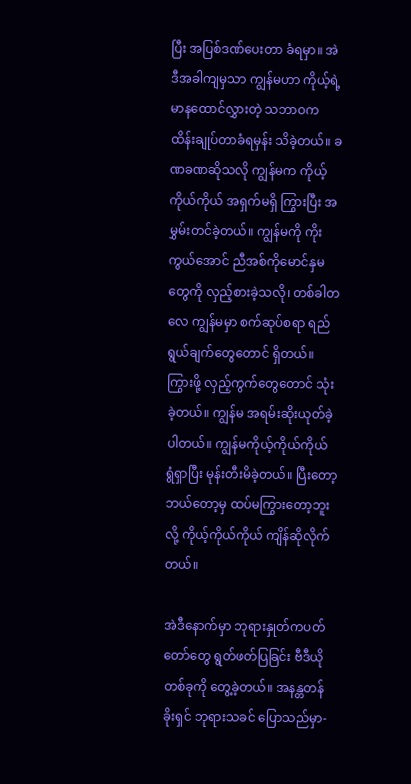ပြီး အပြစ်ဒဏ်ပေးတာ ခံရမှာ။ အဲဒီအခါကျမှသာ ကျွန်မဟာ ကိုယ့်ရဲ့ မာနထောင်လွှားတဲ့ သဘာဝက ထိန်းချုပ်တာခံရမှန်း သိခဲ့တယ်။ ခဏခဏဆိုသလို ကျွန်မက ကိုယ့်ကိုယ်ကိုယ် အရှက်မရှိ ကြွားပြီး အမွှမ်းတင်ခဲ့တယ်။ ကျွန်မကို ကိုးကွယ်အောင် ညီအစ်ကိုမောင်နှမတွေကို လှည့်စားခဲ့သလို၊ တစ်ခါတလေ ကျွန်မမှာ စက်ဆုပ်စရာ ရည်ရွယ်ချက်တွေတောင် ရှိတယ်။ ကြွားဖို့ လှည့်ကွက်တွေတောင် သုံးခဲ့တယ်။ ကျွန်မ အရမ်းဆိုးယုတ်ခဲ့ပါတယ်။ ကျွန်မကိုယ့်ကိုယ်ကိုယ် ရွံရှာပြီး မုန်းတီးမိခဲ့တယ်။ ပြီးတော့ ဘယ်တော့မှ ထပ်မကြွားတော့ဘူးလို့ ကိုယ့်ကိုယ်ကိုယ် ကျိန်ဆိုလိုက်တယ်။

အဲဒီနောက်မှာ ဘုရားနှုတ်ကပတ်တော်တွေ ရွတ်ဖတ်ပြခြင်း ဗီဒီယိုတစ်ခုကို တွေ့ခဲ့တယ်။ အနန္တတန်ခိုးရှင် ဘုရားသခင် ပြောသည်မှာ-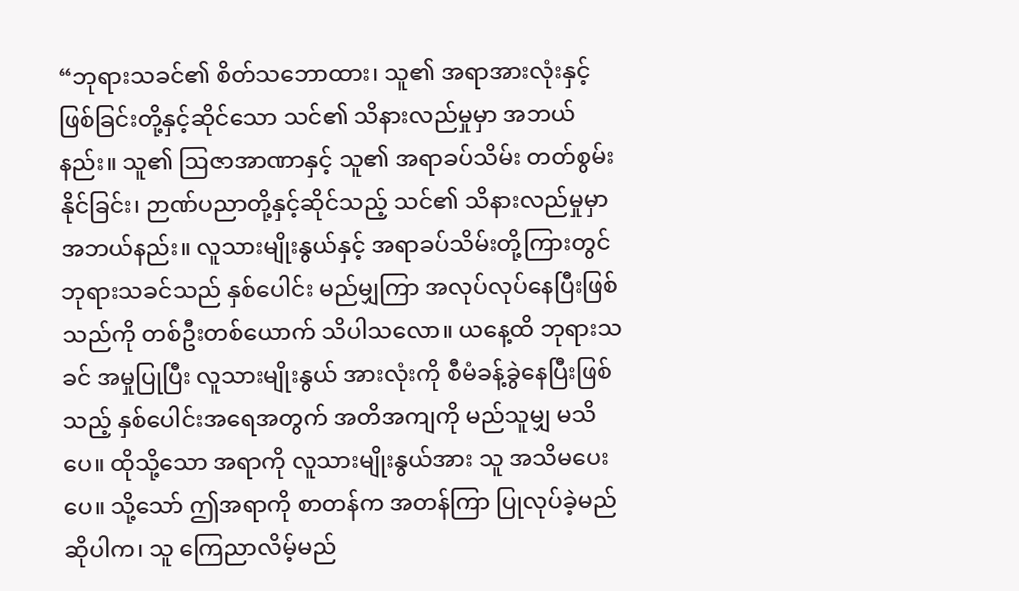“ဘုရားသခင်၏ စိတ်သဘောထား၊ သူ၏ အရာအားလုံးနှင့် ဖြစ်ခြင်းတို့နှင့်ဆိုင်သော သင်၏ သိနားလည်မှုမှာ အဘယ်နည်း။ သူ၏ ဩဇာအာဏာနှင့် သူ၏ အရာခပ်သိမ်း တတ်စွမ်းနိုင်ခြင်း၊ ဉာဏ်ပညာတို့နှင့်ဆိုင်သည့် သင်၏ သိနားလည်မှုမှာ အဘယ်နည်း။ လူသားမျိုးနွယ်နှင့် အရာခပ်သိမ်းတို့ကြားတွင် ဘုရားသခင်သည် နှစ်ပေါင်း မည်မျှကြာ အလုပ်လုပ်နေပြီးဖြစ်သည်ကို တစ်ဦးတစ်ယောက် သိပါသလော။ ယနေ့ထိ ဘုရားသခင် အမှုပြုပြီး လူသားမျိုးနွယ် အားလုံးကို စီမံခန့်ခွဲနေပြီးဖြစ်သည့် နှစ်ပေါင်းအရေအတွက် အတိအကျကို မည်သူမျှ မသိပေ။ ထိုသို့သော အရာကို လူသားမျိုးနွယ်အား သူ အသိမပေးပေ။ သို့သော် ဤအရာကို စာတန်က အတန်ကြာ ပြုလုပ်ခဲ့မည်ဆိုပါက၊ သူ ကြေညာလိမ့်မည်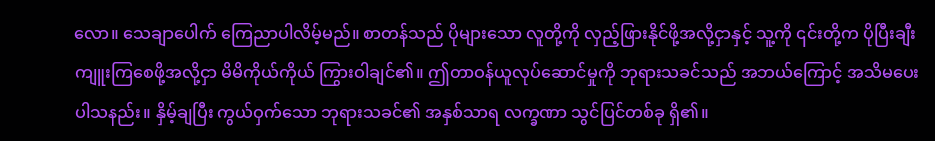လော။ သေချာပေါက် ကြေညာပါလိမ့်မည်။ စာတန်သည် ပိုများသော လူတို့ကို လှည့်ဖြားနိုင်ဖို့အလို့ငှာနှင့် သူ့ကို ၎င်းတို့က ပိုပြီးချီးကျူးကြစေဖို့အလို့ငှာ မိမိကိုယ်ကိုယ် ကြွားဝါချင်၏။ ဤတာဝန်ယူလုပ်ဆောင်မှုကို ဘုရားသခင်သည် အဘယ်ကြောင့် အသိမပေးပါသနည်း။ နှိမ့်ချပြီး ကွယ်ဝှက်သော ဘုရားသခင်၏ အနှစ်သာရ လက္ခဏာ သွင်ပြင်တစ်ခု ရှိ၏။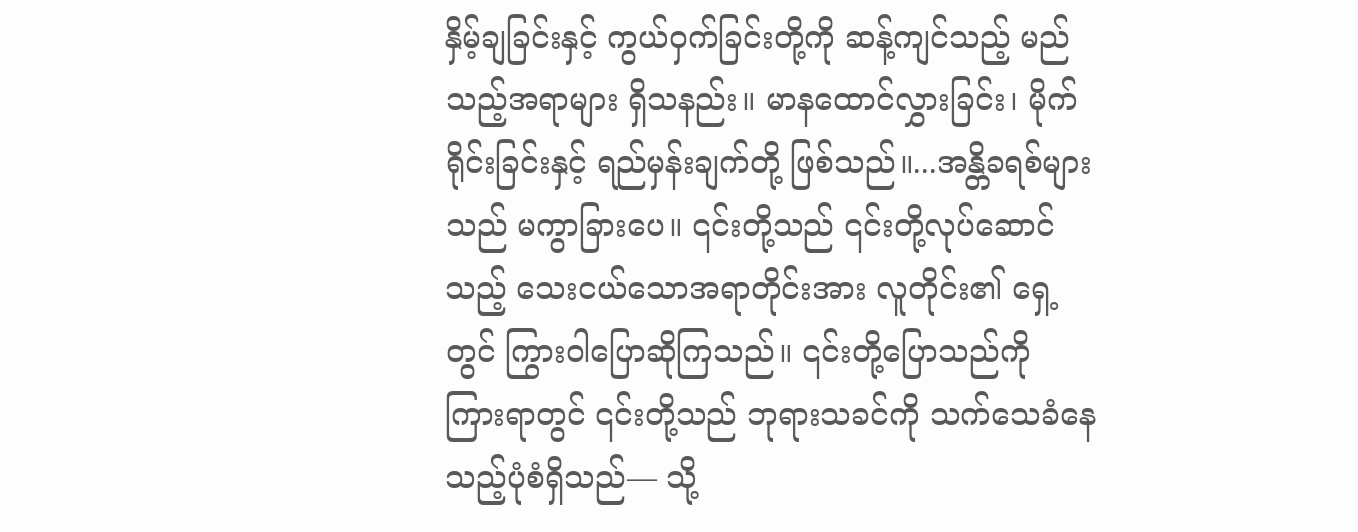နှိမ့်ချခြင်းနှင့် ကွယ်ဝှက်ခြင်းတို့ကို ဆန့်ကျင်သည့် မည်သည့်အရာများ ရှိသနည်း။ မာနထောင်လွှားခြင်း၊ မိုက်ရိုင်းခြင်းနှင့် ရည်မှန်းချက်တို့ ဖြစ်သည်။...အန္တိခရစ်များသည် မကွာခြားပေ။ ၎င်းတို့သည် ၎င်းတို့လုပ်ဆောင်သည့် သေးငယ်သောအရာတိုင်းအား လူတိုင်း၏ ရှေ့တွင် ကြွားဝါပြောဆိုကြသည်။ ၎င်းတို့ပြောသည်ကို ကြားရာတွင် ၎င်းတို့သည် ဘုရားသခင်ကို သက်သေခံနေသည့်ပုံစံရှိသည်— သို့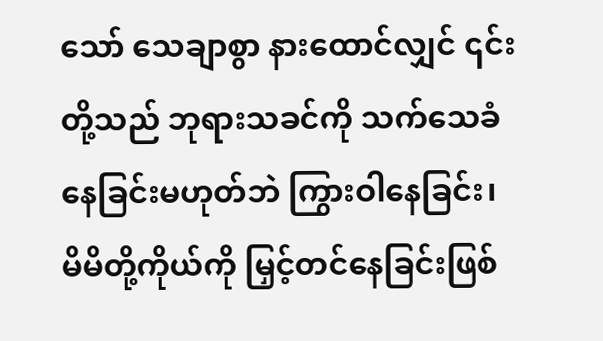သော် သေချာစွာ နားထောင်လျှင် ၎င်းတို့သည် ဘုရားသခင်ကို သက်သေခံနေခြင်းမဟုတ်ဘဲ ကြွားဝါနေခြင်း၊ မိမိတို့ကိုယ်ကို မြှင့်တင်နေခြင်းဖြစ်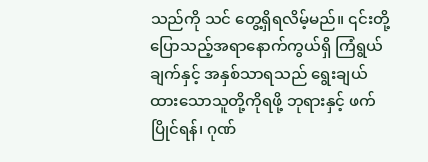သည်ကို သင် တွေ့ရှိရလိမ့်မည်။ ၎င်းတို့ပြောသည့်အရာနောက်ကွယ်ရှိ ကြံရွယ်ချက်နှင့် အနှစ်သာရသည် ရွေးချယ်ထားသောသူတို့ကိုရဖို့ ဘုရားနှင့် ဖက်ပြိုင်ရန်၊ ဂုဏ်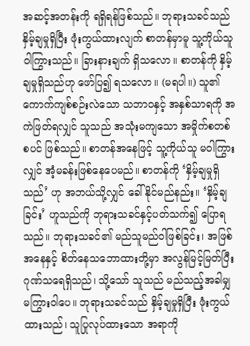အဆင့်အတန်းကို ရရှိရန်ဖြစ်သည်။ ဘုရားသခင်သည် နှိမ့်ချမှုရှိပြီး ဖုံးကွယ်ထားလျက် စာတန်မှာမူ သူ့ကိုယ်သူ ဝါကြွားသည်။ ခြားနားချက် ရှိသလော။ စာတန်ကို နှိမ့်ချမှုရှိသည်ဟု ဖော်ပြ၍ ရသလော။ (မရပါ။) သူ၏ ကောက်ကျစ်စဉ်းလဲသော သဘာဝနှင့် အနှစ်သာရကို အကဲဖြတ်ရလျှင် သူသည် အသုံးမကျသော အမှိုက်စတစ်စပင် ဖြစ်သည်။ စာတန်အနေဖြင့် သူ့ကိုယ်သူ မဝါကြွားလျှင် အံ့မခန်းဖြစ်နေပေမည်။ စာတန်ကို ‘နှိမ့်ချမှုရှိသည်’ ဟု အဘယ်သို့လျှင် ခေါ်နိုင်မည်နည်း။ ‘နှိမ့်ချခြင်း’ ဟူသည်ကို ဘုရားသခင်နှင့်ပတ်သက်၍ ပြောရသည်။ ဘုရားသခင်၏ မည်သူမည်ဝါဖြစ်ခြင်း၊ အဖြစ်အနေနှင့် စိတ်နေသဘောထားတို့မှာ အလွန်မြင့်မြတ်ပြီး ဂုဏ်သရေရှိသည်၊ သို့သော် သူသည် မည်သည့်အခါမျှ မကြွားဝါပေ။ ဘုရားသခင်သည် နှိမ့်ချမှုရှိပြီး ဖုံးကွယ်ထားသည်၊ သူပြုလုပ်ထားသော အရာကို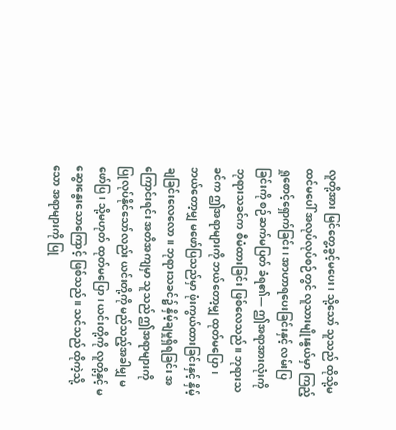လူတို့အား မြင်တွေ့ခွင့်မပေး၊ သို့သော် သူသည် ထိုသို့မထင်မပေါ် အလုပ်လုပ်စဉ်တွင် လူသားမျိုးနွယ်မှာ ကြည့်ရှုစောင့်ရှောက်ခြင်း၊ အာဟာရပေးခြင်းနှင့် လမ်းပြခြင်းကို စဉ်ဆက်မပြတ် ခံရ၏— ဤအရာအားလုံးကို ဘုရားသခင်က စီမံထားခြင်း ဖြစ်လေသည်။ ဘုရားသခင်က ဤအရာများကို ဘယ်တော့မျှ ထုတ်မပြော၊ ဘယ်တော့မျှ မဖော်ပြသည်မှာ ဖုံးကွယ်ထားခြင်းနှင့် နှိမ့်ချခြင်းလေလော။ ဘုရားသခင်၌ နှိမ့်ချမှုရှိရခြင်း အကြောင်းရင်း အတိအကျမှာ သူသည် ဤအရာများကို ပြုလုပ်နိုင်သော်လည်း ယင်းတို့ကို မည်သည့်အခါမျှ မဖော်ပြ၊ သို့မဟုတ် ထုတ်မပြော၊ ယင်းတို့ကို လူတို့နှင့် မဆွေးနွေးသောကြောင့် ဖြစ်သည်။ သင်သည် ထိုကဲ့သို့သော အရာများကို ပြု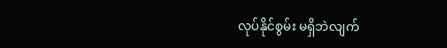လုပ်နိုင်စွမ်း မရှိဘဲလျက်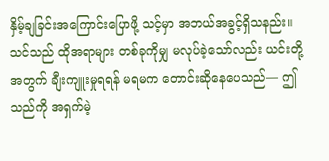နှိမ့်ချခြင်းအကြောင်းပြောဖို့ သင့်မှာ အဘယ်အခွင့်ရှိသနည်း။ သင်သည် ထိုအရာများ တစ်ခုကိုမျှ မလုပ်ခဲ့သော်လည်း ယင်းတို့အတွက် ချီးကျူးမှုရရန် မရမက တောင်းဆိုနေပေသည်— ဤသည်ကို အရှက်မဲ့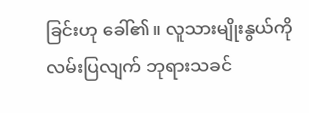ခြင်းဟု ခေါ်၏။ လူသားမျိုးနွယ်ကို လမ်းပြလျက် ဘုရားသခင်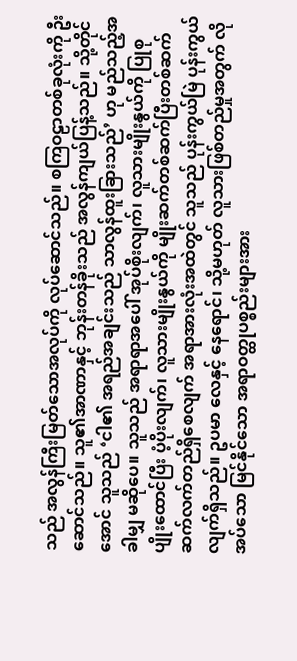သည် အလွန်ကြီးမြတ်သောအလုပ်ကို လုပ်ဆောင်သည်။ စကြဝဠာတစ်ခုလုံးကို ဦးဆောင်သည်။ သူ၏အာဏာနှင့် ဘုန်းတန်ခိုးသည် အလွန်ကျယ်ပြန့်သည်။ သို့တိုင်အောင် သူသည် ‘ငါ၏ အရည်အချင်းသည် သာလွန်ထူးခြားသည်’ ဟု မည်သည့်အခါမျှ မဆိုပေ။ သူသည် အရာရာအပေါ် အုပ်စိုးလျက်၊ လူသားမျိုးနွယ်ကို ပြုစုပျိုးထောင်ပြီး ပံ့ပိုးလျက်၊ လူသားမျိုးနွယ်ကို မျိုးဆက်တစ်ဆက်ပြီးတစ်ဆက် ဆက်လက်တည်ရှိစေလျက် အရာအားလုံးအထဲတွင် သူသည် ပုန်းကွယ်မြဲ ပုန်းကွယ်လျက်ရှိသည်။ ဥပမာ လေနှင့် နေရောင်၊ သို့မဟုတ် လူသားဖြစ်တည်မှုအတွက် လိုအပ်သော မြင်နိုင်သော အရာဝတ္ထုပစ္စည်းများအား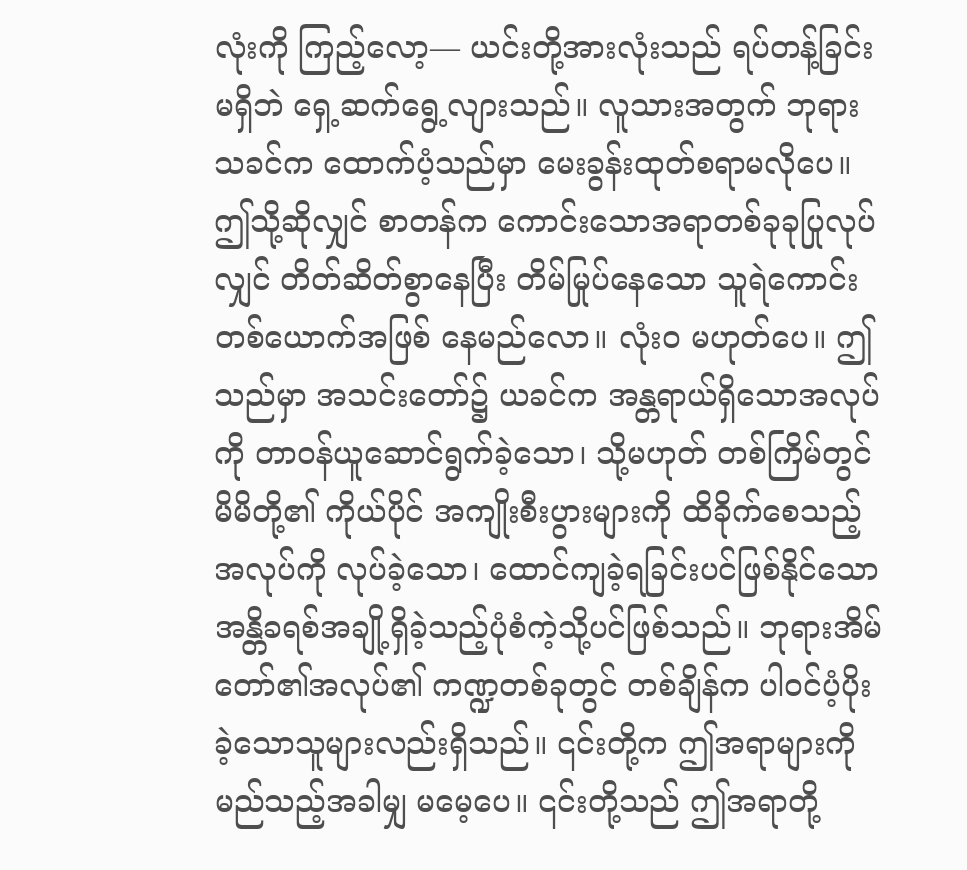လုံးကို ကြည့်လော့— ယင်းတို့အားလုံးသည် ရပ်တန့်ခြင်းမရှိဘဲ ရှေ့ဆက်ရွေ့လျားသည်။ လူသားအတွက် ဘုရားသခင်က ထောက်ပံ့သည်မှာ မေးခွန်းထုတ်စရာမလိုပေ။ ဤသို့ဆိုလျှင် စာတန်က ကောင်းသောအရာတစ်ခုခုပြုလုပ်လျှင် တိတ်ဆိတ်စွာနေပြီး တိမ်မြုပ်နေသော သူရဲကောင်းတစ်ယောက်အဖြစ် နေမည်လော။ လုံးဝ မဟုတ်ပေ။ ဤသည်မှာ အသင်းတော်၌ ယခင်က အန္တရာယ်ရှိသောအလုပ်ကို တာဝန်ယူဆောင်ရွက်ခဲ့သော၊ သို့မဟုတ် တစ်ကြိမ်တွင် မိမိတို့၏ ကိုယ်ပိုင် အကျိုးစီးပွားများကို ထိခိုက်စေသည့်အလုပ်ကို လုပ်ခဲ့သော၊ ထောင်ကျခဲ့ရခြင်းပင်ဖြစ်နိုင်သော အန္တိခရစ်အချို့ရှိခဲ့သည့်ပုံစံကဲ့သို့ပင်ဖြစ်သည်။ ဘုရားအိမ်တော်၏အလုပ်၏ ကဏ္ဍတစ်ခုတွင် တစ်ချိန်က ပါဝင်ပံ့ပိုးခဲ့သောသူများလည်းရှိသည်။ ၎င်းတို့က ဤအရာများကို မည်သည့်အခါမျှ မမေ့ပေ။ ၎င်းတို့သည် ဤအရာတို့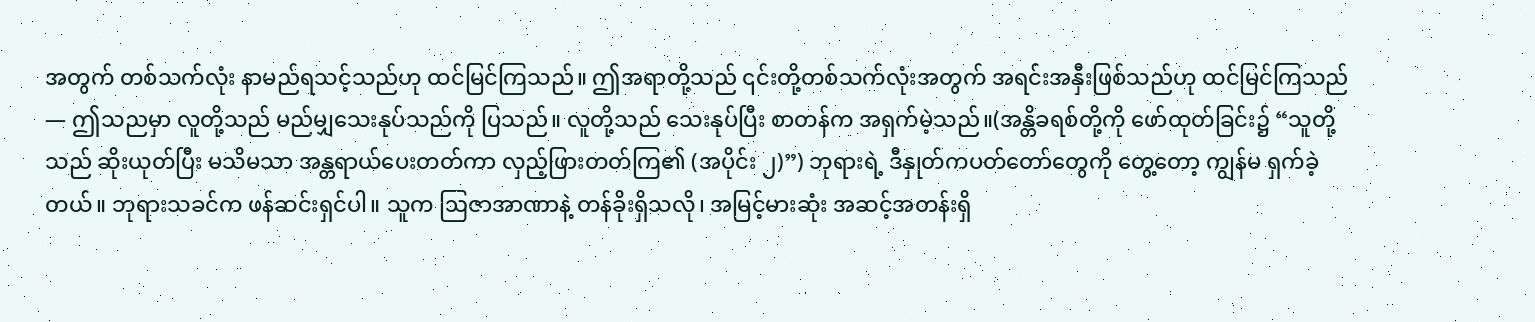အတွက် တစ်သက်လုံး နာမည်ရသင့်သည်ဟု ထင်မြင်ကြသည်။ ဤအရာတို့သည် ၎င်းတို့တစ်သက်လုံးအတွက် အရင်းအနှီးဖြစ်သည်ဟု ထင်မြင်ကြသည်— ဤသညမှာ လူတို့သည် မည်မျှသေးနုပ်သည်ကို ပြသည်။ လူတို့သည် သေးနုပ်ပြီး စာတန်က အရှက်မဲ့သည်။(အန္တိခရစ်တို့ကို ဖော်ထုတ်ခြင်း၌ “သူတို့သည် ဆိုးယုတ်ပြီး မသိမသာ အန္တရာယ်ပေးတတ်ကာ လှည့်ဖြားတတ်ကြ၏ (အပိုင်း ၂)”) ဘုရားရဲ့ ဒီနှုတ်ကပတ်တော်တွေကို တွေ့တော့ ကျွန်မ ရှက်ခဲ့တယ်။ ဘုရားသခင်က ဖန်ဆင်းရှင်ပါ။ သူက ဩဇာအာဏာနဲ့ တန်ခိုးရှိသလို၊ အမြင့်မားဆုံး အဆင့်အတန်းရှိ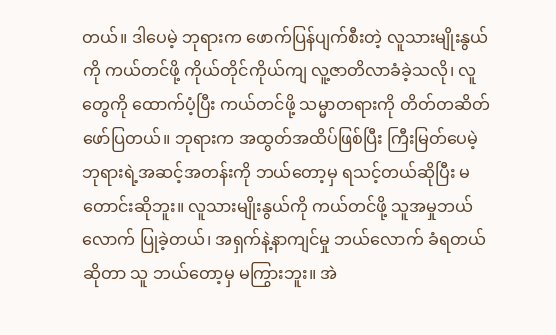တယ်။ ဒါပေမဲ့ ဘုရားက ဖောက်ပြန်ပျက်စီးတဲ့ လူသားမျိုးနွယ်ကို ကယ်တင်ဖို့ ကိုယ်တိုင်ကိုယ်ကျ လူ့ဇာတိလာခံခဲ့သလို၊ လူတွေကို ထောက်ပံ့ပြီး ကယ်တင်ဖို့ သမ္မာတရားကို တိတ်တဆိတ် ဖော်ပြတယ်။ ဘုရားက အထွတ်အထိပ်ဖြစ်ပြီး ကြီးမြတ်ပေမဲ့ ဘုရားရဲ့အဆင့်အတန်းကို ဘယ်တော့မှ ရသင့်တယ်ဆိုပြီး မတောင်းဆိုဘူး။ လူသားမျိုးနွယ်ကို ကယ်တင်ဖို့ သူအမှုဘယ်လောက် ပြုခဲ့တယ်၊ အရှက်နဲ့နာကျင်မှု ဘယ်လောက် ခံရတယ်ဆိုတာ သူ ဘယ်တော့မှ မကြွားဘူး။ အဲ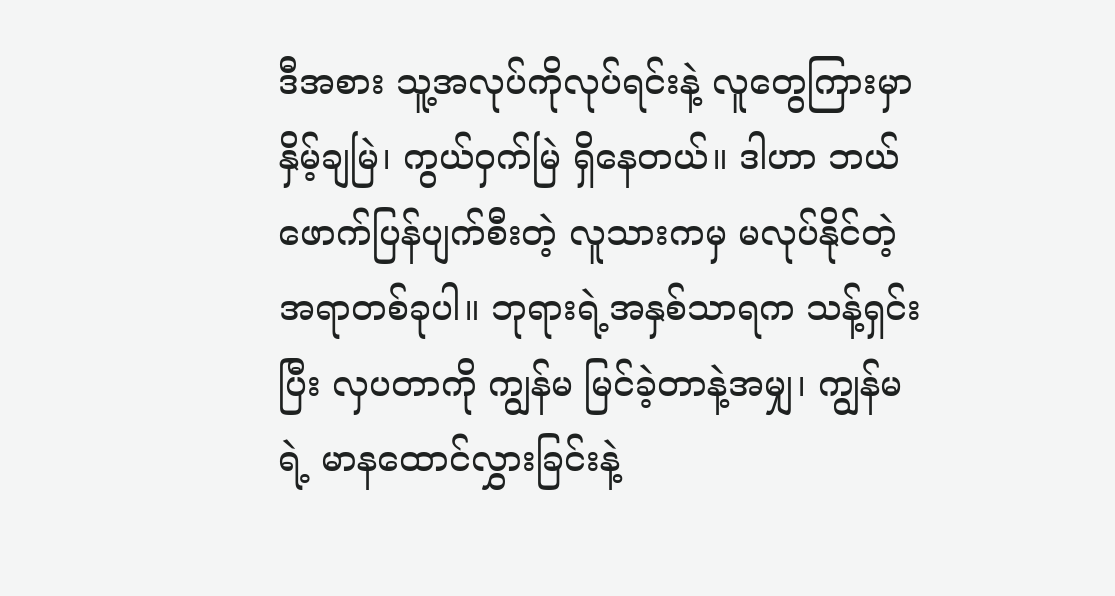ဒီအစား သူ့အလုပ်ကိုလုပ်ရင်းနဲ့ လူတွေကြားမှာ နှိမ့်ချမြဲ၊ ကွယ်ဝှက်မြဲ ရှိနေတယ်။ ဒါဟာ ဘယ်ဖောက်ပြန်ပျက်စီးတဲ့ လူသားကမှ မလုပ်နိုင်တဲ့အရာတစ်ခုပါ။ ဘုရားရဲ့အနှစ်သာရက သန့်ရှင်းပြီး လှပတာကို ကျွန်မ မြင်ခဲ့တာနဲ့အမျှ၊ ကျွန်မရဲ့ မာနထောင်လွှားခြင်းနဲ့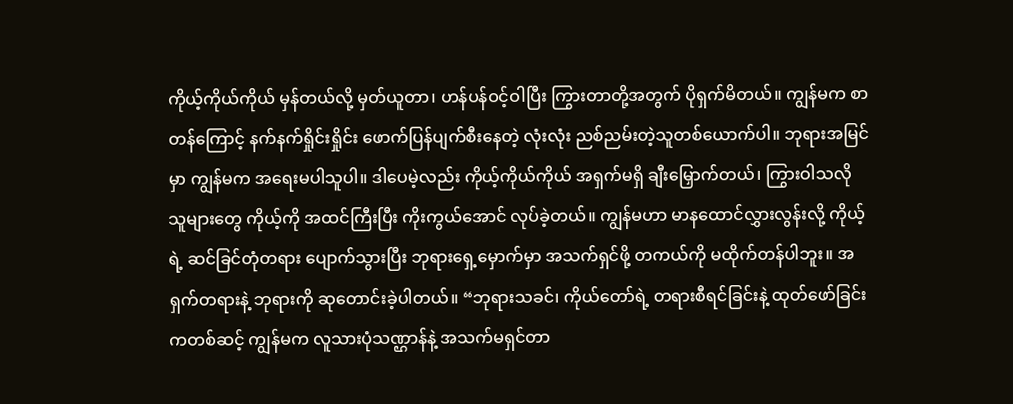ကိုယ့်ကိုယ်ကိုယ် မှန်တယ်လို့ မှတ်ယူတာ၊ ဟန်ပန်ဝင့်ဝါပြီး ကြွားတာတို့အတွက် ပိုရှက်မိတယ်။ ကျွန်မက စာတန်ကြောင့် နက်နက်ရှိုင်းရှိုင်း ဖောက်ပြန်ပျက်စီးနေတဲ့ လုံးလုံး ညစ်ညမ်းတဲ့သူတစ်ယောက်ပါ။ ဘုရားအမြင်မှာ ကျွန်မက အရေးမပါသူပါ။ ဒါပေမဲ့လည်း ကိုယ့်ကိုယ်ကိုယ် အရှက်မရှိ ချီးမြှောက်တယ်၊ ကြွားဝါသလို သူများတွေ ကိုယ့်ကို အထင်ကြီးပြီး ကိုးကွယ်အောင် လုပ်ခဲ့တယ်။ ကျွန်မဟာ မာနထောင်လွှားလွန်းလို့ ကိုယ့်ရဲ့ ဆင်ခြင်တုံတရား ပျောက်သွားပြီး ဘုရားရှေ့မှောက်မှာ အသက်ရှင်ဖို့ တကယ်ကို မထိုက်တန်ပါဘူး။ အရှက်တရားနဲ့ ဘုရားကို ဆုတောင်းခဲ့ပါတယ်။ “ဘုရားသခင်၊ ကိုယ်တော်ရဲ့ တရားစီရင်ခြင်းနဲ့ ထုတ်ဖော်ခြင်းကတစ်ဆင့် ကျွန်မက လူသားပုံသဏ္ဌာန်နဲ့ အသက်မရှင်တာ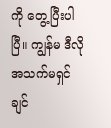ကို တွေ့ပြီးပါပြီ။ ကျွန်မ ဒီလို အသက်မရှင်ချင်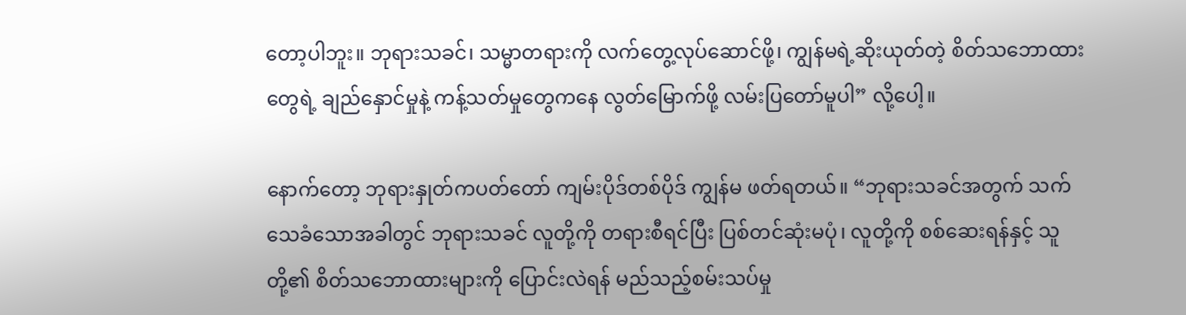တော့ပါဘူး။ ဘုရားသခင်၊ သမ္မာတရားကို လက်တွေ့လုပ်ဆောင်ဖို့၊ ကျွန်မရဲ့ဆိုးယုတ်တဲ့ စိတ်သဘောထားတွေရဲ့ ချည်နှောင်မှုနဲ့ ကန့်သတ်မှုတွေကနေ လွတ်မြောက်ဖို့ လမ်းပြတော်မူပါ” လို့ပေါ့။

နောက်တော့ ဘုရားနှုတ်ကပတ်တော် ကျမ်းပိုဒ်တစ်ပိုဒ် ကျွန်မ ဖတ်ရတယ်။ “ဘုရားသခင်အတွက် သက်သေခံသောအခါတွင် ဘုရားသခင် လူတို့ကို တရားစီရင်ပြီး ပြစ်တင်ဆုံးမပုံ၊ လူတို့ကို စစ်ဆေးရန်နှင့် သူတို့၏ စိတ်သဘောထားများကို ပြောင်းလဲရန် မည်သည့်စမ်းသပ်မှု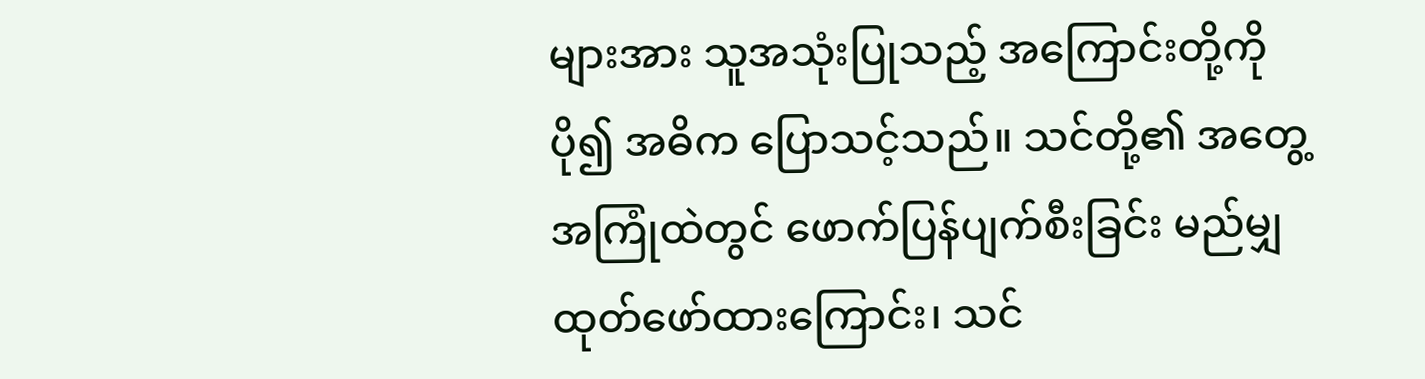များအား သူအသုံးပြုသည့် အကြောင်းတို့ကို ပို၍ အဓိက ပြောသင့်သည်။ သင်တို့၏ အတွေ့အကြုံထဲတွင် ဖောက်ပြန်ပျက်စီးခြင်း မည်မျှ ထုတ်ဖော်ထားကြောင်း၊ သင်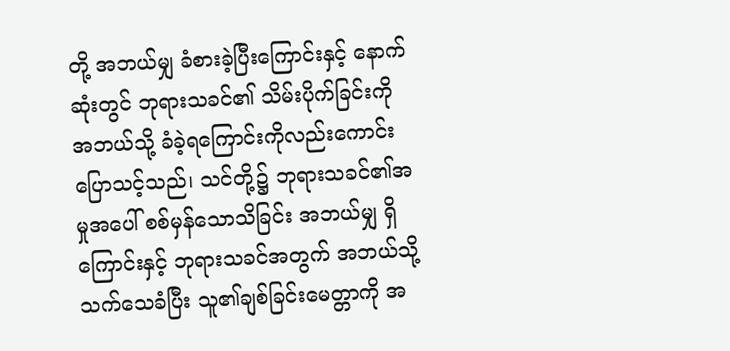တို့ အဘယ်မျှ ခံစားခဲ့ပြီးကြောင်းနှင့် နောက်ဆုံးတွင် ဘုရားသခင်၏ သိမ်းပိုက်ခြင်းကို အဘယ်သို့ ခံခဲ့ရကြောင်းကိုလည်းကောင်း ပြောသင့်သည်၊ သင်တို့၌ ဘုရားသခင်၏အမှုအပေါ် စစ်မှန်သောသိခြင်း အဘယ်မျှ ရှိကြောင်းနှင့် ဘုရားသခင်အတွက် အဘယ်သို့ သက်သေခံပြီး သူ၏ချစ်ခြင်းမေတ္တာကို အ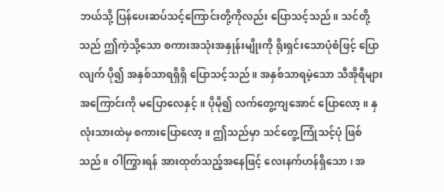ဘယ်သို့ ပြန်ပေးဆပ်သင့်ကြောင်းတို့ကိုလည်း ပြောသင့်သည်။ သင်တို့သည် ဤကဲ့သို့သော စကားအသုံးအနှုန်းမျိုးကို ရိုးရှင်းသောပုံစံဖြင့် ပြောလျက် ပို၍ အနှစ်သာရရှိရှိ ပြောသင့်သည်။ အနှစ်သာရမဲ့သော သီအိုရီများအကြောင်းကို မပြောလေနှင့်။ ပိုမို၍ လက်တွေ့ကျအောင် ပြောလော့။ နှလုံးသားထဲမှ စကားပြောလော့။ ဤသည်မှာ သင်တွေ့ကြုံသင့်ပုံ ဖြစ်သည်။ ဝါကြွားရန် အားထုတ်သည့်အနေဖြင့် လေးနက်ဟန်ရှိသော၊ အ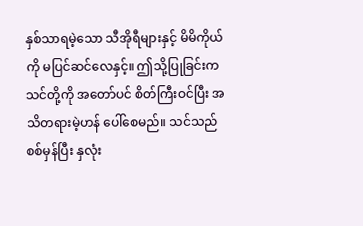နှစ်သာရမဲ့သော သီအိုရီများနှင့် မိမိကိုယ်ကို မပြင်ဆင်လေနှင့်။ ဤသို့ပြုခြင်းက သင်တို့ကို အတော်ပင် စိတ်ကြီးဝင်ပြီး အသိတရားမဲ့ဟန် ပေါ်စေမည်။ သင်သည် စစ်မှန်ပြီး နှလုံး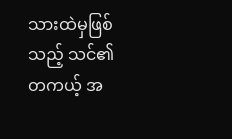သားထဲမှဖြစ်သည့် သင်၏ တကယ့် အ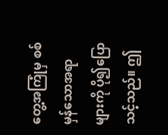တွေ့အကြုံမှ စစ်မှန်သောအရာများကို ပို၍ပြောသင့်သည်။ ဤ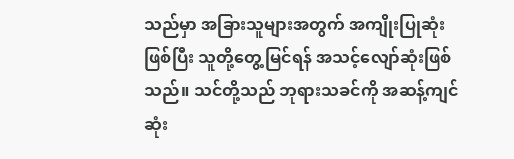သည်မှာ အခြားသူများအတွက် အကျိုးပြုဆုံးဖြစ်ပြီး သူတို့တွေ့မြင်ရန် အသင့်လျော်ဆုံးဖြစ်သည်။ သင်တို့သည် ဘုရားသခင်ကို အဆန့်ကျင်ဆုံး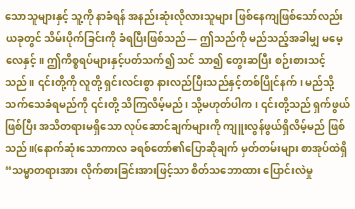သောသူများနှင့် သူ့ကို နာခံရန် အနည်းဆုံးလိုလားသူများ ဖြစ်နေကျဖြစ်သော်လည်း ယခုတွင် သိမ်းပိုက်ခြင်းကို ခံရပြီးဖြစ်သည်— ဤသည်ကို မည်သည့်အခါမျှ မမေ့လေနှင့်။ ဤကိစ္စရပ်များနှင့်ပတ်သက်၍ သင် သာ၍ တွေးဆပြီး စဉ်းစားသင့်သည်။ ၎င်းတို့ကို လူတို့ ရှင်းလင်းစွာ နားလည်ပြီးသည်နှင့်တစ်ပြိုင်နက်၊ မည်သို့ သက်သေခံရမည်ကို ၎င်းတို့ သိကြလိမ့်မည်၊ သို့မဟုတ်ပါက၊ ၎င်းတို့သည် ရှက်ဖွယ်ဖြစ်ပြီး အသိတရားမရှိသော လုပ်ဆောင်ချက်များကို ကျူးလွန်ဖွယ်ရှိလိမ့်မည် ဖြစ်သည်။(နောက်ဆုံးသောကာလ ခရစ်တော်၏ပြောဆိုချက် မှတ်တမ်းများ စာအုပ်ထဲရှိ “သမ္မာတရားအား လိုက်စားခြင်းအားဖြင့်သာ စိတ်သဘောထား ပြောင်းလဲမှု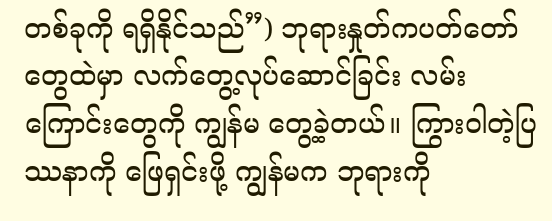တစ်ခုကို ရရှိနိုင်သည်”) ဘုရားနှုတ်ကပတ်တော်တွေထဲမှာ လက်တွေ့လုပ်ဆောင်ခြင်း လမ်းကြောင်းတွေကို ကျွန်မ တွေ့ခဲ့တယ်။ ကြွားဝါတဲ့ပြဿနာကို ဖြေရှင်းဖို့ ကျွန်မက ဘုရားကို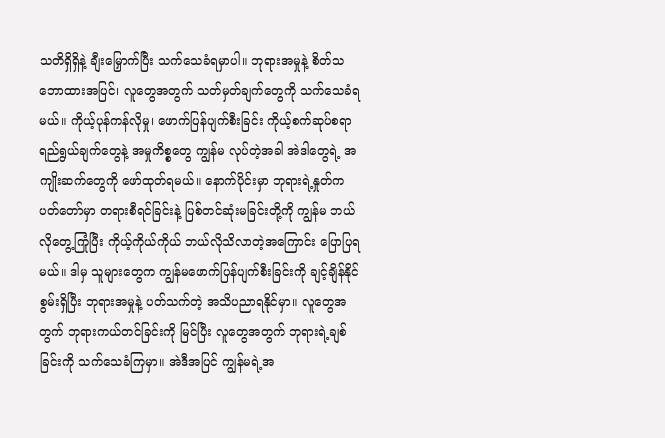သတိရှိရှိနဲ့ ချီးမြှောက်ပြီး သက်သေခံရမှာပါ။ ဘုရားအမှုနဲ့ စိတ်သဘောထားအပြင်၊ လူတွေအတွက် သတ်မှတ်ချက်တွေကို သက်သေခံရမယ်။ ကိုယ့်ပုန်ကန်လိုမှု၊ ဖောက်ပြန်ပျက်စီးခြင်း ကိုယ့်စက်ဆုပ်စရာ ရည်ရွယ်ချက်တွေနဲ့ အမှုကိစ္စတွေ ကျွန်မ လုပ်တဲ့အခါ အဲဒါတွေရဲ့ အကျိုးဆက်တွေကို ဖော်ထုတ်ရမယ်။ နောက်ပိုင်းမှာ ဘုရားရဲ့နှုတ်ကပတ်တော်မှာ တရားစီရင်ခြင်းနဲ့ ပြစ်တင်ဆုံးမခြင်းတို့ကို ကျွန်မ ဘယ်လိုတွေ့ကြုံပြီး ကိုယ့်ကိုယ်ကိုယ် ဘယ်လိုသိလာတဲ့အကြောင်း ပြောပြရမယ်။ ဒါမှ သူများတွေက ကျွန်မဖောက်ပြန်ပျက်စီးခြင်းကို ချင့်ချိန်နိုင်စွမ်းရှိပြီး ဘုရားအမှုနဲ့ ပတ်သက်တဲ့ အသိပညာရနိုင်မှာ။ လူတွေအတွက် ဘုရားကယ်တင်ခြင်းကို မြင်ပြီး လူတွေအတွက် ဘုရားရဲ့ချစ်ခြင်းကို သက်သေခံကြမှာ။ အဲဒီအပြင် ကျွန်မရဲ့အ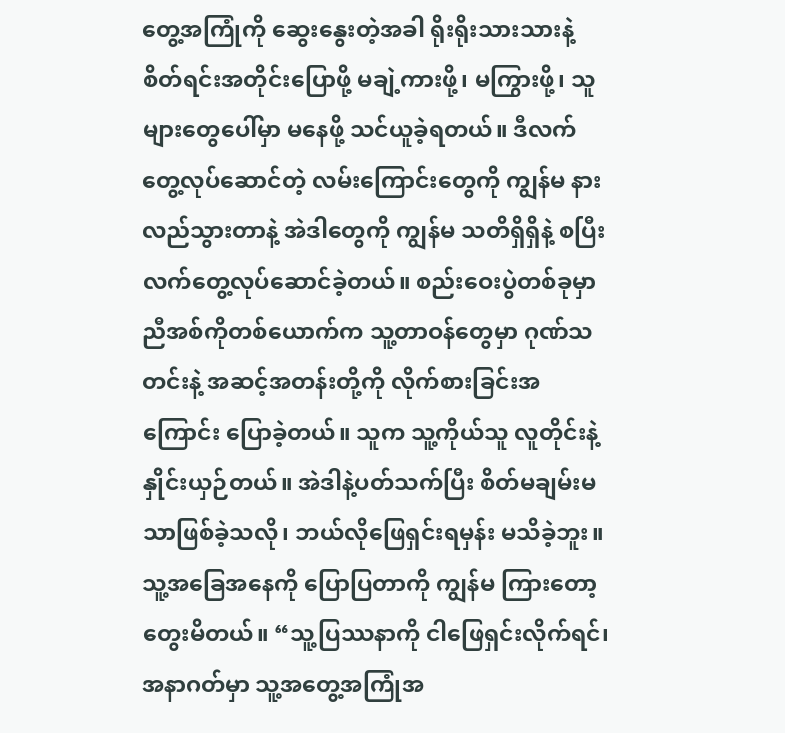တွေ့အကြုံကို ဆွေးနွေးတဲ့အခါ ရိုးရိုးသားသားနဲ့ စိတ်ရင်းအတိုင်းပြောဖို့ မချဲ့ကားဖို့၊ မကြွားဖို့၊ သူများတွေပေါ်မှာ မနေဖို့ သင်ယူခဲ့ရတယ်။ ဒီလက်တွေ့လုပ်ဆောင်တဲ့ လမ်းကြောင်းတွေကို ကျွန်မ နားလည်သွားတာနဲ့ အဲဒါတွေကို ကျွန်မ သတိရှိရှိနဲ့ စပြီး လက်တွေ့လုပ်ဆောင်ခဲ့တယ်။ စည်းဝေးပွဲတစ်ခုမှာ ညီအစ်ကိုတစ်ယောက်က သူ့တာဝန်တွေမှာ ဂုဏ်သတင်းနဲ့ အဆင့်အတန်းတို့ကို လိုက်စားခြင်းအကြောင်း ပြောခဲ့တယ်။ သူက သူ့ကိုယ်သူ လူတိုင်းနဲ့ နှိုင်းယှဉ်တယ်။ အဲဒါနဲ့ပတ်သက်ပြီး စိတ်မချမ်းမသာဖြစ်ခဲ့သလို၊ ဘယ်လိုဖြေရှင်းရမှန်း မသိခဲ့ဘူး။ သူ့အခြေအနေကို ပြောပြတာကို ကျွန်မ ကြားတော့ တွေးမိတယ်။ “သူ့ပြဿနာကို ငါဖြေရှင်းလိုက်ရင်၊ အနာဂတ်မှာ သူ့အတွေ့အကြုံအ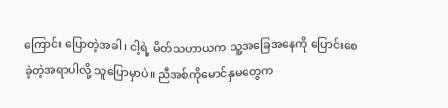ကြောင်း ပြောတဲ့အခါ၊ ငါ့ရဲ့ မိတ်သဟာယက သူ့အခြေအနေကို ပြောင်းစေခဲ့တဲ့အရာပါလို့ သူပြောမှာပဲ။ ညီအစ်ကိုမောင်နှမတွေက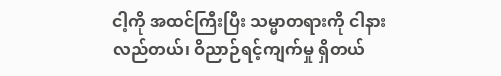ငါ့ကို အထင်ကြီးပြီး သမ္မာတရားကို ငါနားလည်တယ်၊ ဝိညာဉ်ရင့်ကျက်မှု ရှိတယ်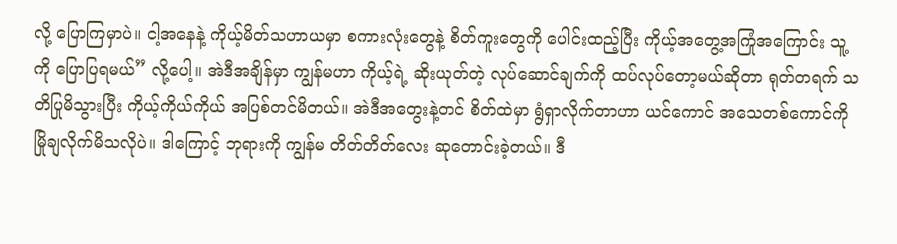လို့ ပြောကြမှာပဲ။ ငါ့အနေနဲ့ ကိုယ့်မိတ်သဟာယမှာ စကားလုံးတွေနဲ့ စိတ်ကူးတွေကို ပေါင်းထည့်ပြီး ကိုယ့်အတွေ့အကြုံအကြောင်း သူ့ကို ပြောပြရမယ်” လို့ပေါ့။ အဲဒီအချိန်မှာ ကျွန်မဟာ ကိုယ့်ရဲ့ ဆိုးယုတ်တဲ့ လုပ်ဆောင်ချက်ကို ထပ်လုပ်တော့မယ်ဆိုတာ ရုတ်တရက် သတိပြုမိသွားပြီး ကိုယ့်ကိုယ်ကိုယ် အပြစ်တင်မိတယ်။ အဲဒီအတွေးနဲ့တင် စိတ်ထဲမှာ ရွံရှာလိုက်တာဟာ ယင်ကောင် အသေတစ်ကောင်ကို မြိုချလိုက်မိသလိုပဲ။ ဒါကြောင့် ဘုရားကို ကျွန်မ တိတ်တိတ်လေး ဆုတောင်းခဲ့တယ်။ ဒီ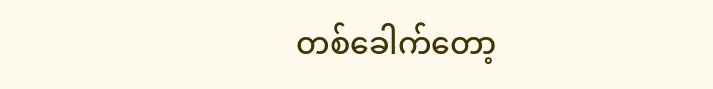တစ်ခေါက်တော့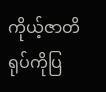ကိုယ့်ဇာတိရုပ်ကိုပြ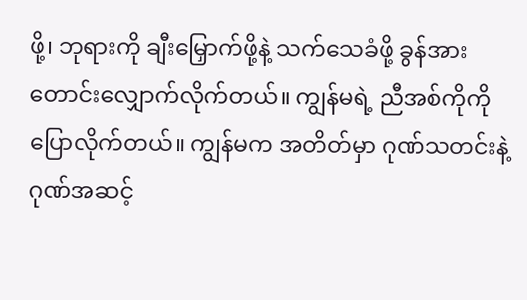ဖို့၊ ဘုရားကို ချီးမြှောက်ဖို့နဲ့ သက်သေခံဖို့ ခွန်အားတောင်းလျှောက်လိုက်တယ်။ ကျွန်မရဲ့ ညီအစ်ကိုကို ပြောလိုက်တယ်။ ကျွန်မက အတိတ်မှာ ဂုဏ်သတင်းနဲ့ ဂုဏ်အဆင့်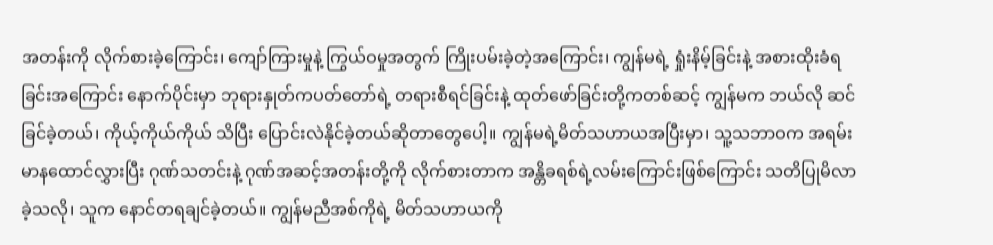အတန်းကို လိုက်စားခဲ့ကြောင်း၊ ကျော်ကြားမှုနဲ့ ကြွယ်ဝမှုအတွက် ကြိုးပမ်းခဲ့တဲ့အကြောင်း၊ ကျွန်မရဲ့ ရှုံးနိမ့်ခြင်းနဲ့ အစားထိုးခံရခြင်းအကြောင်း နောက်ပိုင်းမှာ ဘုရားနှုတ်ကပတ်တော်ရဲ့ တရားစီရင်ခြင်းနဲ့ ထုတ်ဖော်ခြင်းတို့ကတစ်ဆင့် ကျွန်မက ဘယ်လို ဆင်ခြင်ခဲ့တယ်၊ ကိုယ့်ကိုယ်ကိုယ် သိပြီး ပြောင်းလဲနိုင်ခဲ့တယ်ဆိုတာတွေပေါ့။ ကျွန်မရဲ့မိတ်သဟာယအပြီးမှာ၊ သူ့သဘာဝက အရမ်းမာနထောင်လွှားပြီး ဂုဏ်သတင်းနဲ့ ဂုဏ်အဆင့်အတန်းတို့ကို လိုက်စားတာက အန္တိခရစ်ရဲ့လမ်းကြောင်းဖြစ်ကြောင်း သတိပြုမိလာခဲ့သလို၊ သူက နောင်တရချင်ခဲ့တယ်။ ကျွန်မညီအစ်ကိုရဲ့ မိတ်သဟာယကို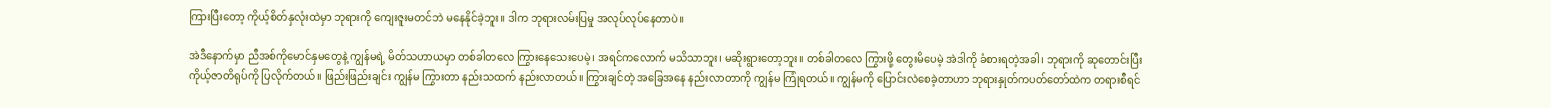ကြားပြီးတော့ ကိုယ့်စိတ်နှလုံးထဲမှာ ဘုရားကို ကျေးဇူးမတင်ဘဲ မနေနိုင်ခဲ့ဘူး။ ဒါက ဘုရားလမ်းပြမှု အလုပ်လုပ်နေတာပဲ။

အဲဒီနောက်မှာ ညီအစ်ကိုမောင်နှမတွေနဲ့ ကျွန်မရဲ့ မိတ်သဟာယမှာ တစ်ခါတလေ ကြွားနေသေးပေမဲ့၊ အရင်ကလောက် မသိသာဘူး၊ မဆိုးရွားတော့ဘူး။ တစ်ခါတလေ ကြွားဖို့ တွေးမိပေမဲ့ အဲဒါကို ခံစားရတဲ့အခါ၊ ဘုရားကို ဆုတောင်းပြီး ကိုယ့်ဇာတိရုပ်ကို ပြလိုက်တယ်။ ဖြည်းဖြည်းချင်း ကျွန်မ ကြွားတာ နည်းသထက် နည်းလာတယ်။ ကြွားချင်တဲ့ အခြေအနေ နည်းလာတာကို ကျွန်မ ကြုံရတယ်။ ကျွန်မကို ပြောင်းလဲစေခဲ့တာဟာ ဘုရားနှုတ်ကပတ်တော်ထဲက တရားစီရင်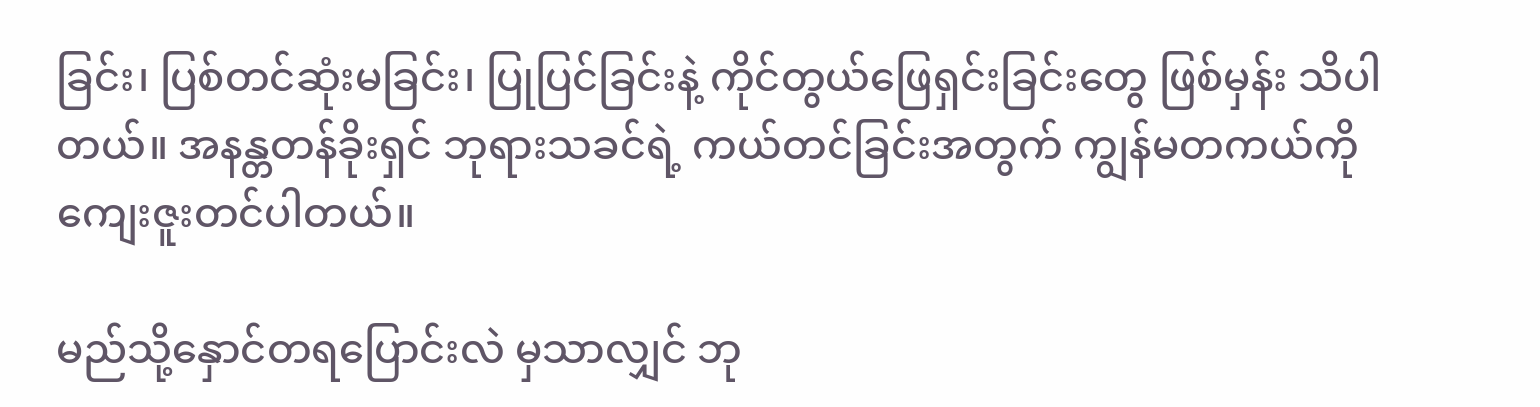ခြင်း၊ ပြစ်တင်ဆုံးမခြင်း၊ ပြုပြင်ခြင်းနဲ့ ကိုင်တွယ်ဖြေရှင်းခြင်းတွေ ဖြစ်မှန်း သိပါတယ်။ အနန္တတန်ခိုးရှင် ဘုရားသခင်ရဲ့ ကယ်တင်ခြင်းအတွက် ကျွန်မတကယ်ကို ကျေးဇူးတင်ပါတယ်။

မည်သို့နှောင်တရပြောင်းလဲ မှသာလျှင် ဘု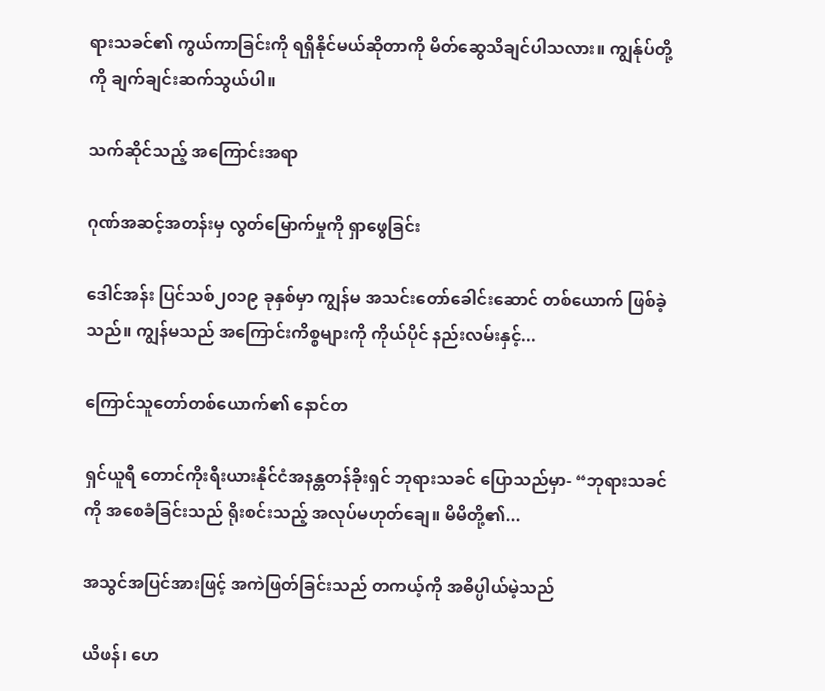ရားသခင်၏ ကွယ်ကာခြင်းကို ရရှိနိုင်မယ်ဆိုတာကို မိတ်ဆွေသိချင်ပါသလား။ ကျွန်ုပ်တို့ကို ချက်ချင်းဆက်သွယ်ပါ။

သက်ဆိုင်သည့် အကြောင်းအရာ

ဂုဏ်အဆင့်အတန်းမှ လွတ်မြောက်မှုကို ရှာဖွေခြင်း

ဒေါင်အန်း ပြင်သစ်၂၀၁၉ ခုနှစ်မှာ ကျွန်မ အသင်းတော်ခေါင်းဆောင် တစ်ယောက် ဖြစ်ခဲ့သည်။ ကျွန်မသည် အကြောင်းကိစ္စများကို ကိုယ်ပိုင် နည်းလမ်းနှင့်...

ကြောင်သူတော်တစ်ယောက်၏ နောင်တ

ရှင်ယူရီ တောင်ကိုးရီးယားနိုင်ငံအနန္တတန်ခိုးရှင် ဘုရားသခင် ပြောသည်မှာ- “ဘုရားသခင်ကို အစေခံခြင်းသည် ရိုးစင်းသည့် အလုပ်မဟုတ်ချေ။ မိမိတို့၏...

အသွင်အပြင်အားဖြင့် အကဲဖြတ်ခြင်းသည် တကယ့်ကို အဓိပ္ပါယ်မဲ့သည်

ယိဖန်၊ ဟေ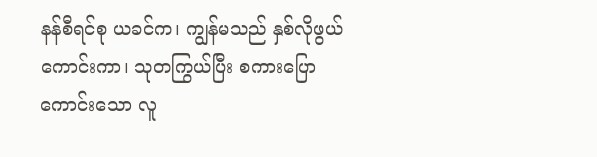နန်စီရင်စု ယခင်က၊ ကျွန်မသည် နှစ်လိုဖွယ်ကောင်းကာ၊ သုတကြွယ်ပြီး စကားပြောကောင်းသော လူ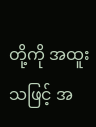တို့ကို အထူးသဖြင့် အ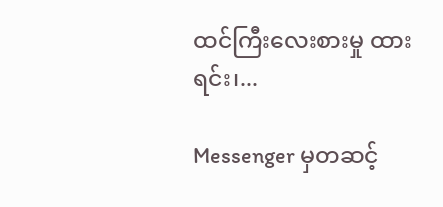ထင်ကြီးလေးစားမှု ထားရင်း၊...

Messenger မှတဆင့်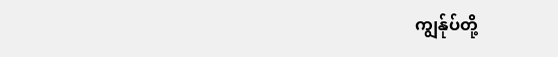ကျွန်ုပ်တို့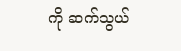ကို ဆက်သွယ်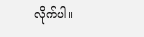လိုက်ပါ။